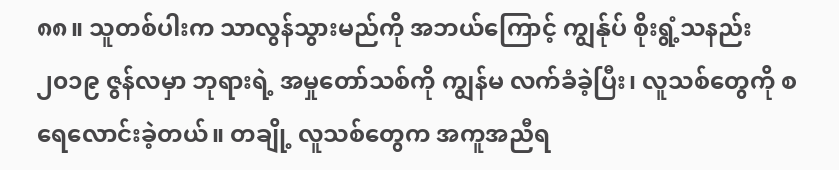၈၈။ သူတစ်ပါးက သာလွန်သွားမည်ကို အဘယ်ကြောင့် ကျွန်ုပ် စိုးရွံ့သနည်း
၂၀၁၉ ဇွန်လမှာ ဘုရားရဲ့ အမှုတော်သစ်ကို ကျွန်မ လက်ခံခဲ့ပြီး၊ လူသစ်တွေကို စရေလောင်းခဲ့တယ်။ တချို့ လူသစ်တွေက အကူအညီရ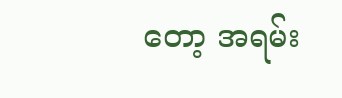တော့ အရမ်း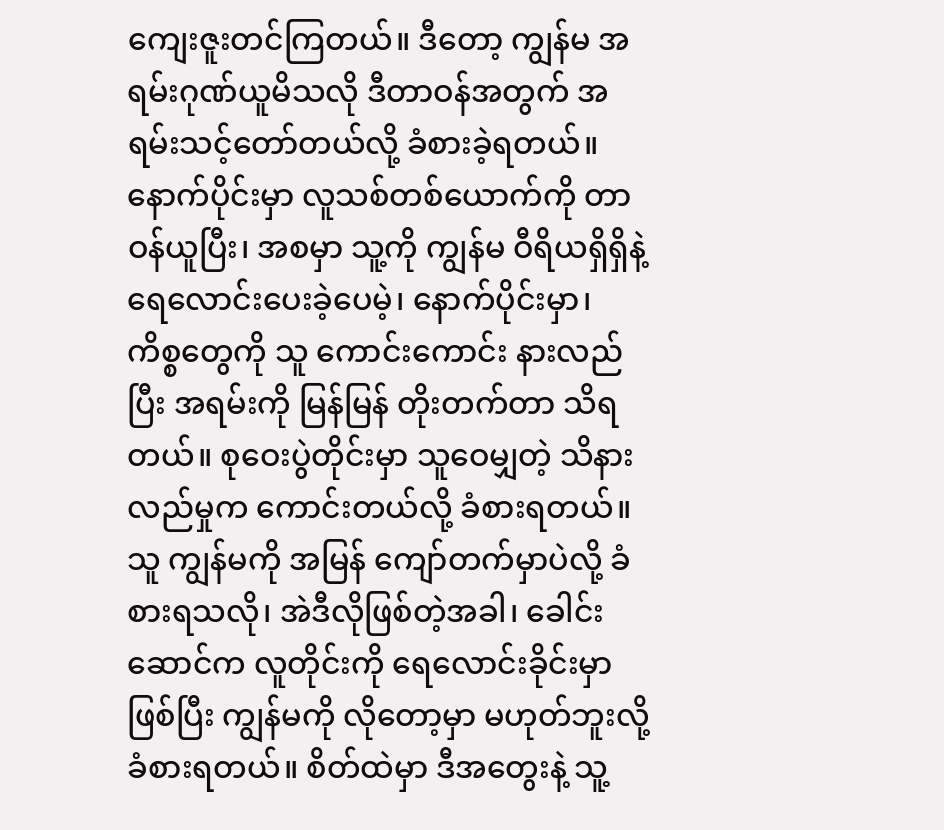ကျေးဇူးတင်ကြတယ်။ ဒီတော့ ကျွန်မ အရမ်းဂုဏ်ယူမိသလို ဒီတာဝန်အတွက် အရမ်းသင့်တော်တယ်လို့ ခံစားခဲ့ရတယ်။ နောက်ပိုင်းမှာ လူသစ်တစ်ယောက်ကို တာဝန်ယူပြီး၊ အစမှာ သူ့ကို ကျွန်မ ဝီရိယရှိရှိနဲ့ ရေလောင်းပေးခဲ့ပေမဲ့၊ နောက်ပိုင်းမှာ၊ ကိစ္စတွေကို သူ ကောင်းကောင်း နားလည်ပြီး အရမ်းကို မြန်မြန် တိုးတက်တာ သိရတယ်။ စုဝေးပွဲတိုင်းမှာ သူဝေမျှတဲ့ သိနားလည်မှုက ကောင်းတယ်လို့ ခံစားရတယ်။ သူ ကျွန်မကို အမြန် ကျော်တက်မှာပဲလို့ ခံစားရသလို၊ အဲဒီလိုဖြစ်တဲ့အခါ၊ ခေါင်းဆောင်က လူတိုင်းကို ရေလောင်းခိုင်းမှာဖြစ်ပြီး ကျွန်မကို လိုတော့မှာ မဟုတ်ဘူးလို့ ခံစားရတယ်။ စိတ်ထဲမှာ ဒီအတွေးနဲ့ သူ့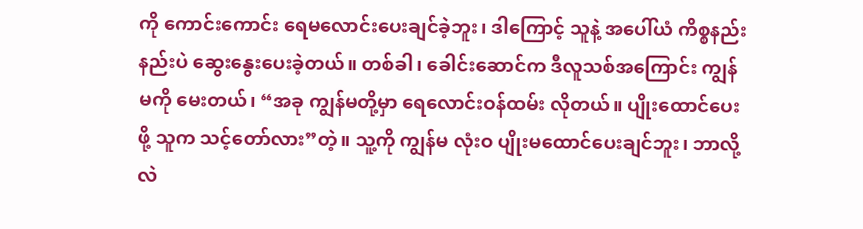ကို ကောင်းကောင်း ရေမလောင်းပေးချင်ခဲ့ဘူး၊ ဒါကြောင့် သူနဲ့ အပေါ်ယံ ကိစ္စနည်းနည်းပဲ ဆွေးနွေးပေးခဲ့တယ်။ တစ်ခါ၊ ခေါင်းဆောင်က ဒီလူသစ်အကြောင်း ကျွန်မကို မေးတယ်၊ “အခု ကျွန်မတို့မှာ ရေလောင်းဝန်ထမ်း လိုတယ်။ ပျိုးထောင်ပေးဖို့ သူက သင့်တော်လား”တဲ့။ သူ့ကို ကျွန်မ လုံးဝ ပျိုးမထောင်ပေးချင်ဘူး၊ ဘာလို့လဲ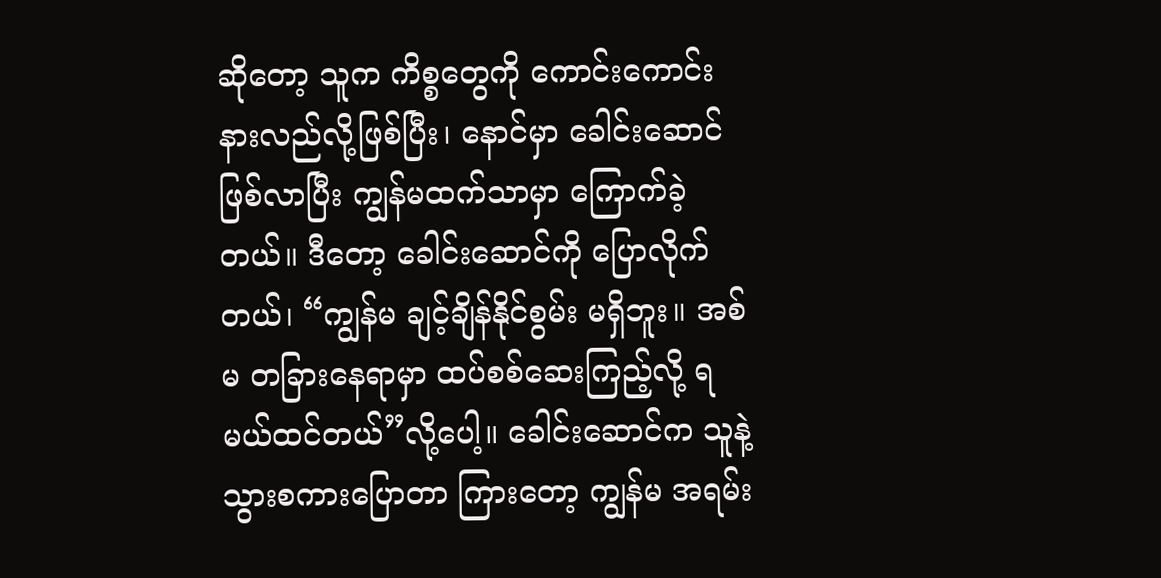ဆိုတော့ သူက ကိစ္စတွေကို ကောင်းကောင်း နားလည်လို့ဖြစ်ပြီး၊ နောင်မှာ ခေါင်းဆောင်ဖြစ်လာပြီး ကျွန်မထက်သာမှာ ကြောက်ခဲ့တယ်။ ဒီတော့ ခေါင်းဆောင်ကို ပြောလိုက်တယ်၊ “ကျွန်မ ချင့်ချိန်နိုင်စွမ်း မရှိဘူး။ အစ်မ တခြားနေရာမှာ ထပ်စစ်ဆေးကြည့်လို့ ရမယ်ထင်တယ်”လို့ပေါ့။ ခေါင်းဆောင်က သူနဲ့ သွားစကားပြောတာ ကြားတော့ ကျွန်မ အရမ်း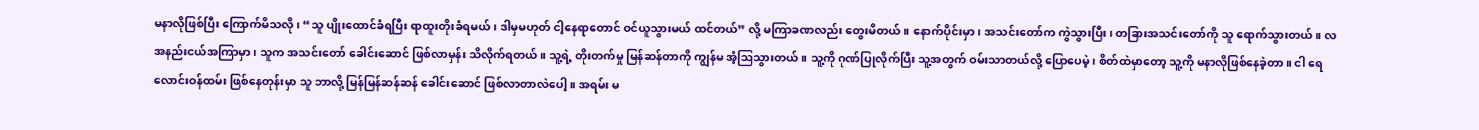မနာလိုဖြစ်ပြီး ကြောက်မိသလို၊ “သူ ပျိုးထောင်ခံရပြီး ရာထူးတိုးခံရမယ်၊ ဒါမှမဟုတ် ငါ့နေရာတောင် ဝင်ယူသွားမယ် ထင်တယ်” လို့ မကြာခဏလည်း တွေးမိတယ်။ နောက်ပိုင်းမှာ၊ အသင်းတော်က ကွဲသွားပြီး၊ တခြားအသင်းတော်ကို သူ ရောက်သွားတယ်။ လအနည်းငယ်အကြာမှာ၊ သူက အသင်းတော် ခေါင်းဆောင် ဖြစ်လာမှန်း သိလိုက်ရတယ်။ သူ့ရဲ့ တိုးတက်မှု မြန်ဆန်တာကို ကျွန်မ အံ့ဩသွားတယ်။ သူ့ကို ဂုဏ်ပြုလိုက်ပြီး သူ့အတွက် ဝမ်းသာတယ်လို့ ပြောပေမဲ့၊ စိတ်ထဲမှာတော့ သူ့ကို မနာလိုဖြစ်နေခဲ့တာ။ ငါ ရေလောင်းဝန်ထမ်း ဖြစ်နေတုန်းမှာ သူ ဘာလို့ မြန်မြန်ဆန်ဆန် ခေါင်းဆောင် ဖြစ်လာတာလဲပေါ့။ အရမ်း မ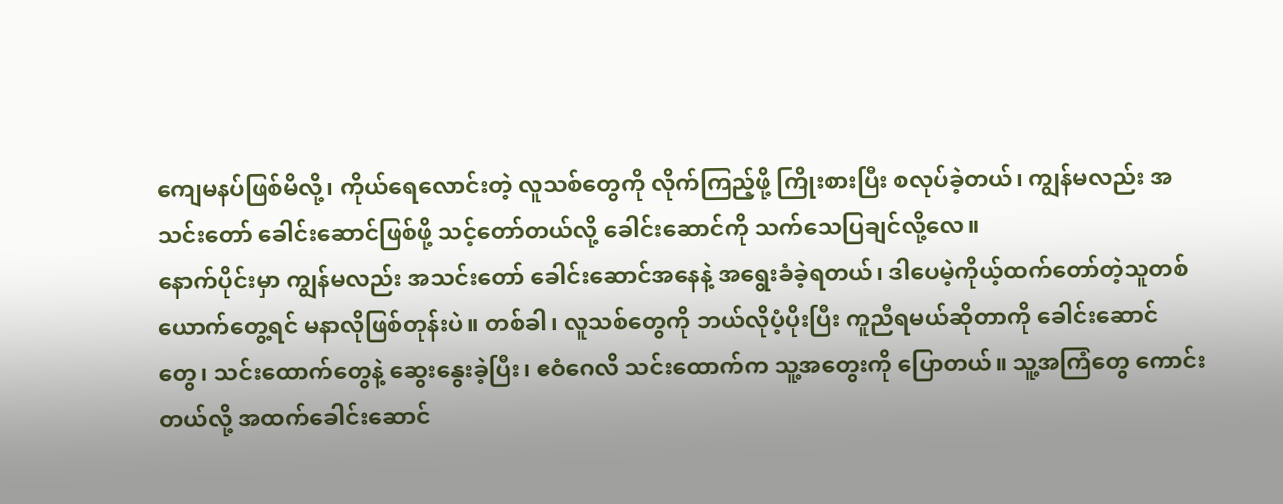ကျေမနပ်ဖြစ်မိလို့၊ ကိုယ်ရေလောင်းတဲ့ လူသစ်တွေကို လိုက်ကြည့်ဖို့ ကြိုးစားပြီး စလုပ်ခဲ့တယ်၊ ကျွန်မလည်း အသင်းတော် ခေါင်းဆောင်ဖြစ်ဖို့ သင့်တော်တယ်လို့ ခေါင်းဆောင်ကို သက်သေပြချင်လို့လေ။
နောက်ပိုင်းမှာ ကျွန်မလည်း အသင်းတော် ခေါင်းဆောင်အနေနဲ့ အရွေးခံခဲ့ရတယ်၊ ဒါပေမဲ့ကိုယ့်ထက်တော်တဲ့သူတစ်ယောက်တွေ့ရင် မနာလိုဖြစ်တုန်းပဲ။ တစ်ခါ၊ လူသစ်တွေကို ဘယ်လိုပံ့ပိုးပြီး ကူညီရမယ်ဆိုတာကို ခေါင်းဆောင်တွေ၊ သင်းထောက်တွေနဲ့ ဆွေးနွေးခဲ့ပြီး၊ ဧဝံဂေလိ သင်းထောက်က သူ့အတွေးကို ပြောတယ်။ သူ့အကြံတွေ ကောင်းတယ်လို့ အထက်ခေါင်းဆောင်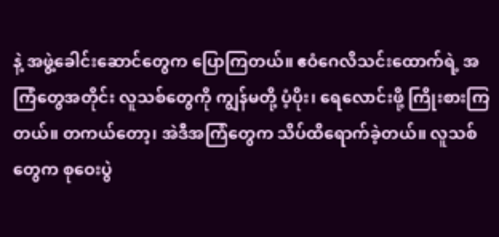နဲ့ အဖွဲ့ခေါင်းဆောင်တွေက ပြောကြတယ်။ ဧဝံဂေလိသင်းထောက်ရဲ့ အကြံတွေအတိုင်း လူသစ်တွေကို ကျွန်မတို့ ပံ့ပိုး၊ ရေလောင်းဖို့ ကြိုးစားကြတယ်။ တကယ်တော့၊ အဲဒီအကြံတွေက သိပ်ထိရောက်ခဲ့တယ်။ လူသစ်တွေက စုဝေးပွဲ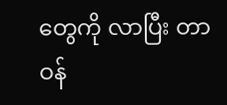တွေကို လာပြီး တာဝန်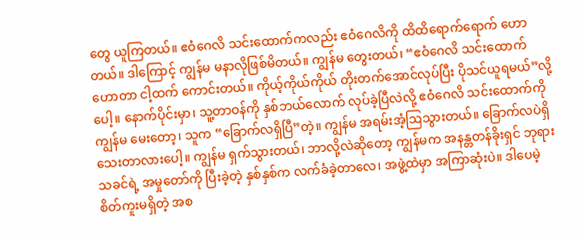တွေ ယူကြတယ်။ ဧဝံဂေလိ သင်းထောက်ကလည်း ဧဝံဂေလိကို ထိထိရောက်ရောက် ဟောတယ်။ ဒါကြောင့် ကျွန်မ မနာလိုဖြစ်မိတယ်။ ကျွန်မ တွေးတယ်၊ “ဧဝံဂေလိ သင်းထောက်ဟောတာ ငါ့ထက် ကောင်းတယ်။ ကိုယ့်ကိုယ်ကိုယ် တိုးတက်အောင်လုပ်ပြီး ပိုသင်ယူရမယ်”လို့ပေါ့။ နောက်ပိုင်းမှာ၊ သူ့တာဝန်ကို နှစ်ဘယ်လောက် လုပ်ခဲ့ပြီလဲလို့ ဧဝံဂေလိ သင်းထောက်ကို ကျွန်မ မေးတော့၊ သူက “ခြောက်လရှိပြီ”တဲ့။ ကျွန်မ အရမ်းအံ့ဩသွားတယ်။ ခြောက်လပဲရှိသေးတာလားပေါ့။ ကျွန်မ ရှက်သွားတယ်၊ ဘာလို့လဲဆိုတော့ ကျွန်မက အနန္တတန်ခိုးရှင် ဘုရားသခင်ရဲ့ အမှုတော်ကို ပြီးခဲ့တဲ့ နှစ်နှစ်က လက်ခံခဲ့တာလေ၊ အဖွဲ့ထဲမှာ အကြာဆုံးပဲ။ ဒါပေမဲ့ စိတ်ကူးမရှိတဲ့ အစ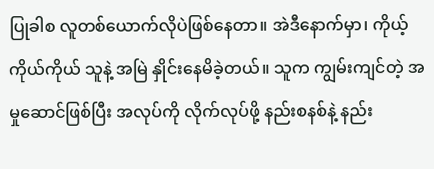ပြုခါစ လူတစ်ယောက်လိုပဲဖြစ်နေတာ။ အဲဒီနောက်မှာ၊ ကိုယ့်ကိုယ်ကိုယ် သူနဲ့ အမြဲ နှိုင်းနေမိခဲ့တယ်။ သူက ကျွမ်းကျင်တဲ့ အမှုဆောင်ဖြစ်ပြီး အလုပ်ကို လိုက်လုပ်ဖို့ နည်းစနစ်နဲ့ နည်း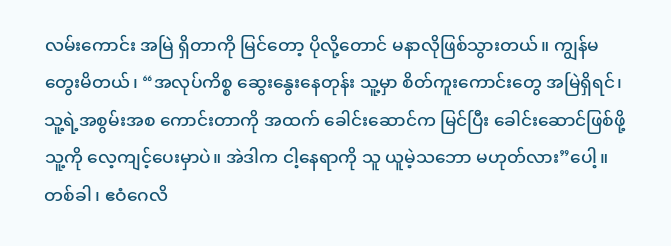လမ်းကောင်း အမြဲ ရှိတာကို မြင်တော့ ပိုလို့တောင် မနာလိုဖြစ်သွားတယ်။ ကျွန်မ တွေးမိတယ်၊ “အလုပ်ကိစ္စ ဆွေးနွေးနေတုန်း သူ့မှာ စိတ်ကူးကောင်းတွေ အမြဲရှိရင်၊ သူ့ရဲ့အစွမ်းအစ ကောင်းတာကို အထက် ခေါင်းဆောင်က မြင်ပြီး ခေါင်းဆောင်ဖြစ်ဖို့ သူ့ကို လေ့ကျင့်ပေးမှာပဲ။ အဲဒါက ငါ့နေရာကို သူ ယူမဲ့သဘော မဟုတ်လား”ပေါ့။ တစ်ခါ၊ ဧဝံဂေလိ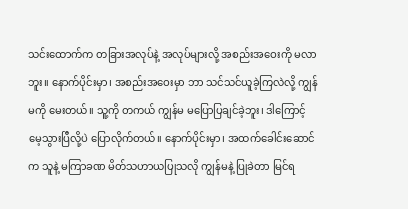သင်းထောက်က တခြားအလုပ်နဲ့ အလုပ်များလို့ အစည်းအဝေးကို မလာဘူး။ နောက်ပိုင်းမှာ၊ အစည်းအဝေးမှာ ဘာ သင်သင်ယူခဲ့ကြလဲလို့ ကျွန်မကို မေးတယ်။ သူ့ကို တကယ် ကျွန်မ မပြောပြချင်ခဲ့ဘူး၊ ဒါကြောင့် မေ့သွားပြီလို့ပဲ ပြောလိုက်တယ်။ နောက်ပိုင်းမှာ၊ အထက်ခေါင်းဆောင်က သူနဲ့ မကြာခဏ မိတ်သဟာယပြုသလို ကျွန်မနဲ့ ပြုခဲတာ မြင်ရ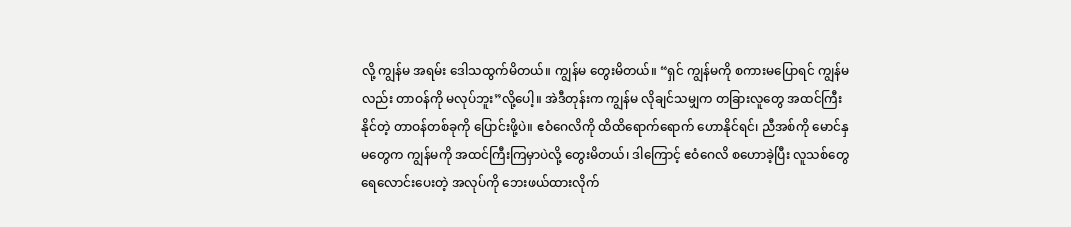လို့ ကျွန်မ အရမ်း ဒေါသထွက်မိတယ်။ ကျွန်မ တွေးမိတယ်။ “ရှင် ကျွန်မကို စကားမပြောရင် ကျွန်မလည်း တာဝန်ကို မလုပ်ဘူး”လို့ပေါ့။ အဲဒီတုန်းက ကျွန်မ လိုချင်သမျှက တခြားလူတွေ အထင်ကြီးနိုင်တဲ့ တာဝန်တစ်ခုကို ပြောင်းဖို့ပဲ။ ဧဝံဂေလိကို ထိထိရောက်ရောက် ဟောနိုင်ရင်၊ ညီအစ်ကို မောင်နှမတွေက ကျွန်မကို အထင်ကြီးကြမှာပဲလို့ တွေးမိတယ်၊ ဒါကြောင့် ဧဝံဂေလိ စဟောခဲ့ပြီး လူသစ်တွေ ရေလောင်းပေးတဲ့ အလုပ်ကို ဘေးဖယ်ထားလိုက်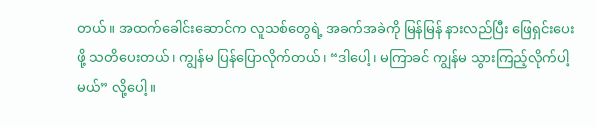တယ်။ အထက်ခေါင်းဆောင်က လူသစ်တွေရဲ့ အခက်အခဲကို မြန်မြန် နားလည်ပြီး ဖြေရှင်းပေးဖို့ သတိပေးတယ်၊ ကျွန်မ ပြန်ပြောလိုက်တယ်၊ “ဒါပေါ့၊ မကြာခင် ကျွန်မ သွားကြည့်လိုက်ပါ့မယ်” လို့ပေါ့။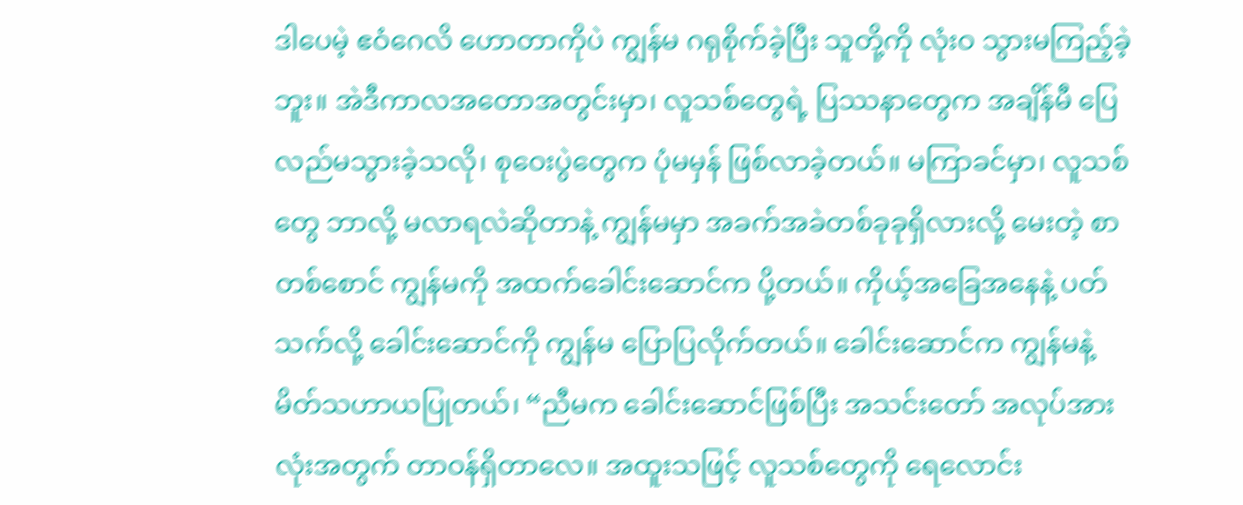ဒါပေမဲ့ ဧဝံဂေလိ ဟောတာကိုပဲ ကျွန်မ ဂရုစိုက်ခဲ့ပြီး သူတို့ကို လုံးဝ သွားမကြည့်ခဲ့ဘူး။ အဲဒီကာလအတောအတွင်းမှာ၊ လူသစ်တွေရဲ့ ပြဿနာတွေက အချိန်မီ ပြေလည်မသွားခဲ့သလို၊ စုဝေးပွဲတွေက ပုံမမှန် ဖြစ်လာခဲ့တယ်။ မကြာခင်မှာ၊ လူသစ်တွေ ဘာလို့ မလာရလဲဆိုတာနဲ့ ကျွန်မမှာ အခက်အခဲတစ်ခုခုရှိလားလို့ မေးတဲ့ စာတစ်စောင် ကျွန်မကို အထက်ခေါင်းဆောင်က ပို့တယ်။ ကိုယ့်အခြေအနေနဲ့ ပတ်သက်လို့ ခေါင်းဆောင်ကို ကျွန်မ ပြောပြလိုက်တယ်။ ခေါင်းဆောင်က ကျွန်မနဲ့ မိတ်သဟာယပြုတယ်၊ “ညီမက ခေါင်းဆောင်ဖြစ်ပြီး အသင်းတော် အလုပ်အားလုံးအတွက် တာဝန်ရှိတာလေ။ အထူးသဖြင့် လူသစ်တွေကို ရေလောင်း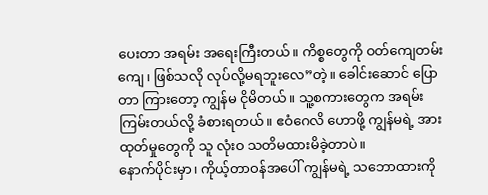ပေးတာ အရမ်း အရေးကြီးတယ်။ ကိစ္စတွေကို ဝတ်ကျေတမ်းကျေ၊ ဖြစ်သလို လုပ်လို့မရဘူးလေ”တဲ့။ ခေါင်းဆောင် ပြောတာ ကြားတော့ ကျွန်မ ငိုမိတယ်။ သူ့စကားတွေက အရမ်းကြမ်းတယ်လို့ ခံစားရတယ်။ ဧဝံဂေလိ ဟောဖို့ ကျွန်မရဲ့ အားထုတ်မှုတွေကို သူ လုံးဝ သတိမထားမိခဲ့တာပဲ။
နောက်ပိုင်းမှာ၊ ကိုယ့်တာဝန်အပေါ် ကျွန်မရဲ့ သဘောထားကို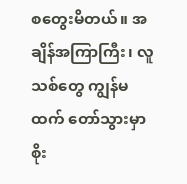စတွေးမိတယ်။ အချိန်အကြာကြီး၊ လူသစ်တွေ ကျွန်မထက် တော်သွားမှာ စိုး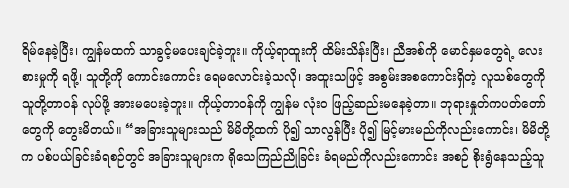ရိမ်နေခဲ့ပြီး၊ ကျွန်မထက် သာခွင့်မပေးချင်ခဲ့ဘူး။ ကိုယ့်ရာထူးကို ထိမ်းသိန်းပြီး၊ ညီအစ်ကို မောင်နှမတွေရဲ့ လေးစားမှုကို ရဖို့၊ သူတို့ကို ကောင်းကောင်း ရေမလောင်းခဲ့သလို၊ အထူးသဖြင့် အစွမ်းအစကောင်းရှိတဲ့ လူသစ်တွေကို သူတို့တာဝန် လုပ်ဖို့ အားမပေးခဲ့ဘူး။ ကိုယ့်တာဝန်ကို ကျွန်မ လုံးဝ ဖြည့်ဆည်းမနေခဲ့တာ။ ဘုရားနှုတ်ကပတ်တော်တွေကို တွေးမိတယ်။ “အခြားသူများသည် မိမိတို့ထက် ပို၍ သာလွန်ပြီး ပို၍ မြင့်မားမည်ကိုလည်းကောင်း၊ မိမိတို့က ပစ်ပယ်ခြင်းခံရစဉ်တွင် အခြားသူများက ရိုသေကြည်ညိုခြင်း ခံရမည်ကိုလည်းကောင်း အစဉ် စိုးရွံနေသည့်သူ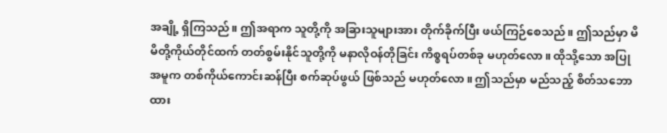အချို့ ရှိကြသည်။ ဤအရာက သူတို့ကို အခြားသူများအား တိုက်ခိုက်ပြီး ဖယ်ကြဉ်စေသည်။ ဤသည်မှာ မိမိတို့ကိုယ်တိုင်ထက် တတ်စွမ်းနိုင်သူတို့ကို မနာလိုဝန်တိုခြင်း ကိစ္စရပ်တစ်ခု မဟုတ်လော။ ထိုသို့သော အပြုအမူက တစ်ကိုယ်ကောင်းဆန်ပြီး စက်ဆုပ်ဖွယ် ဖြစ်သည် မဟုတ်လော။ ဤသည်မှာ မည်သည့် စိတ်သဘောထား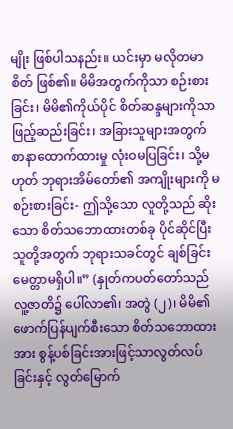မျိုး ဖြစ်ပါသနည်း။ ယင်းမှာ မလိုတမာစိတ် ဖြစ်၏။ မိမိအတွက်ကိုသာ စဉ်းစားခြင်း၊ မိမိ၏ကိုယ်ပိုင် စိတ်ဆန္ဒများကိုသာ ဖြည့်ဆည်းခြင်း၊ အခြားသူများအတွက် စာနာထောက်ထားမှု လုံးဝမပြခြင်း၊ သို့မဟုတ် ဘုရားအိမ်တော်၏ အကျိုးများကို မစဉ်းစားခြင်း- ဤသို့သော လူတို့သည် ဆိုးသော စိတ်သဘောထားတစ်ခု ပိုင်ဆိုင်ပြီး သူတို့အတွက် ဘုရားသခင်တွင် ချစ်ခြင်းမေတ္တာမရှိပါ။” (နှုတ်ကပတ်တော်သည် လူ့ဇာတိ၌ ပေါ်လာ၏၊ အတွဲ (၂)၊ မိမိ၏ ဖောက်ပြန်ပျက်စီးသော စိတ်သဘောထားအား စွန့်ပစ်ခြင်းအားဖြင့်သာလွတ်လပ်ခြင်းနှင့် လွတ်မြောက်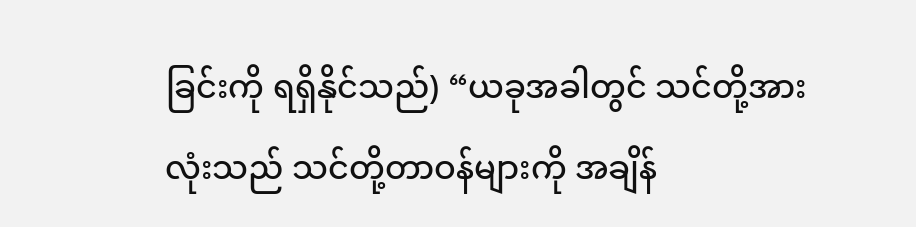ခြင်းကို ရရှိနိုင်သည်) “ယခုအခါတွင် သင်တို့အားလုံးသည် သင်တို့တာဝန်များကို အချိန်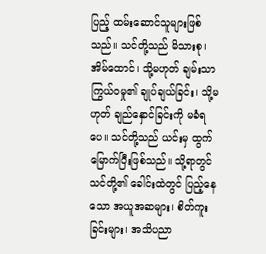ပြည့် ထမ်းဆောင်သူများဖြစ်သည်။ သင်တို့သည် မိသားစု၊ အိမ်ထောင်၊ သို့မဟုတ် ချမ်းသာကြွယ်ဝမှု၏ ချုပ်ချယ်ခြင်း၊ သို့မဟုတ် ချည်နှောင်ခြင်းကို မခံရပေ။ သင်တို့သည် ယင်းမှ ထွက်မြောက်ပြီးဖြစ်သည်။ သို့ရာတွင်သင်တို့၏ ခေါင်းထဲတွင် ပြည့်နေသော အယူအဆများ၊ စိတ်ကူးခြင်းများ၊ အသိပညာ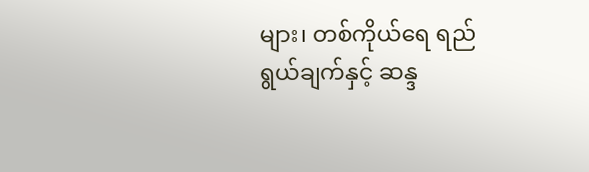များ၊ တစ်ကိုယ်ရေ ရည်ရွယ်ချက်နှင့် ဆန္ဒ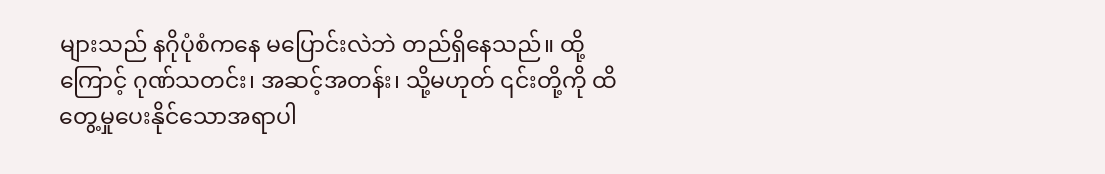များသည် နဂိုပုံစံကနေ မပြောင်းလဲဘဲ တည်ရှိနေသည်။ ထို့ကြောင့် ဂုဏ်သတင်း၊ အဆင့်အတန်း၊ သို့မဟုတ် ၎င်းတို့ကို ထိတွေ့မှုပေးနိုင်သောအရာပါ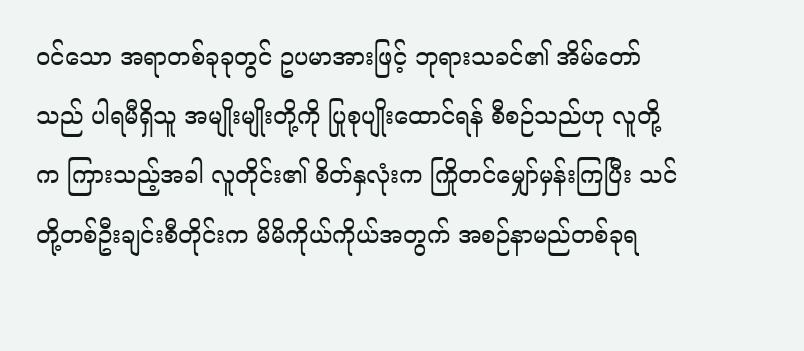ဝင်သော အရာတစ်ခုခုတွင် ဥပမာအားဖြင့် ဘုရားသခင်၏ အိမ်တော်သည် ပါရမီရှိသူ အမျိုးမျိုးတို့ကို ပြုစုပျိုးထောင်ရန် စီစဉ်သည်ဟု လူတို့က ကြားသည့်အခါ လူတိုင်း၏ စိတ်နှလုံးက ကြိုတင်မျှော်မှန်းကြပြီး သင်တို့တစ်ဦးချင်းစီတိုင်းက မိမိကိုယ်ကိုယ်အတွက် အစဉ်နာမည်တစ်ခုရ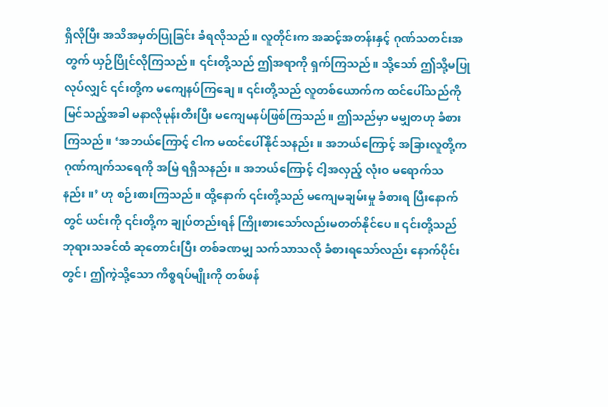ရှိလိုပြီး အသိအမှတ်ပြုခြင်း ခံရလိုသည်။ လူတိုင်းက အဆင့်အတန်းနှင့် ဂုဏ်သတင်းအတွက် ယှဉ်ပြိုင်လိုကြသည်။ ၎င်းတို့သည် ဤအရာကို ရှက်ကြသည်။ သို့သော် ဤသို့မပြုလုပ်လျှင် ၎င်းတို့က မကျေနပ်ကြချေ။ ၎င်းတို့သည် လူတစ်ယောက်က ထင်ပေါ်သည်ကို မြင်သည့်အခါ မနာလိုမုန်းတီးပြီး မကျေမနပ်ဖြစ်ကြသည်။ ဤသည်မှာ မမျှတဟု ခံစားကြသည်။ ‘အဘယ်ကြောင့် ငါက မထင်ပေါ်နိုင်သနည်း။ အဘယ်ကြောင့် အခြားလူတို့က ဂုဏ်ကျက်သရေကို အမြဲ ရရှိသနည်း။ အဘယ်ကြောင့် ငါ့အလှည့် လုံးဝ မရောက်သနည်း။’ ဟု စဉ်းစားကြသည်။ ထို့နောက် ၎င်းတို့သည် မကျေမချမ်းမှု ခံစားရ ပြီးနောက်တွင် ယင်းကို ၎င်းတို့က ချုပ်တည်းရန် ကြိုးစားသော်လည်းမတတ်နိုင်ပေ။ ၎င်းတို့သည် ဘုရားသခင်ထံ ဆုတောင်းပြီး တစ်ခဏမျှ သက်သာသလို ခံစားရသော်လည်း နောက်ပိုင်းတွင်၊ ဤကဲ့သို့သော ကိစ္စရပ်မျိုးကို တစ်ဖန်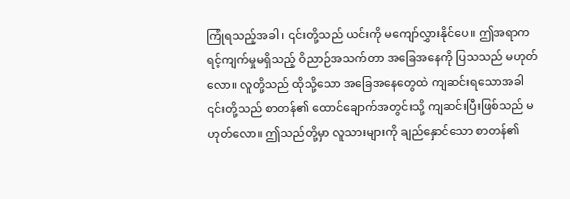ကြုံရသည့်အခါ၊ ၎င်းတို့သည် ယင်းကို မကျော်လွှားနိုင်ပေ။ ဤအရာက ရင့်ကျက်မှုမရှိသည့် ဝိညာဉ်အသက်တာ အခြေအနေကို ပြသသည် မဟုတ်လော။ လူတို့သည် ထိုသို့သော အခြေအနေတွေထဲ ကျဆင်းရသောအခါ ၎င်းတို့သည် စာတန်၏ ထောင်ချောက်အတွင်းသို့ ကျဆင်းပြီးဖြစ်သည် မဟုတ်လော။ ဤသည်တို့မှာ လူသားများကို ချည်နှောင်သော စာတန်၏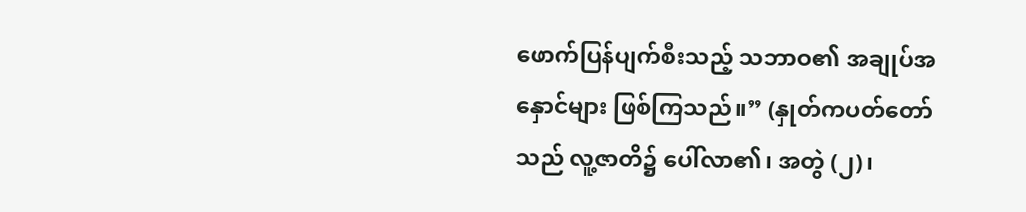ဖောက်ပြန်ပျက်စီးသည့် သဘာဝ၏ အချုပ်အနှောင်များ ဖြစ်ကြသည်။” (နှုတ်ကပတ်တော်သည် လူ့ဇာတိ၌ ပေါ်လာ၏၊ အတွဲ (၂)၊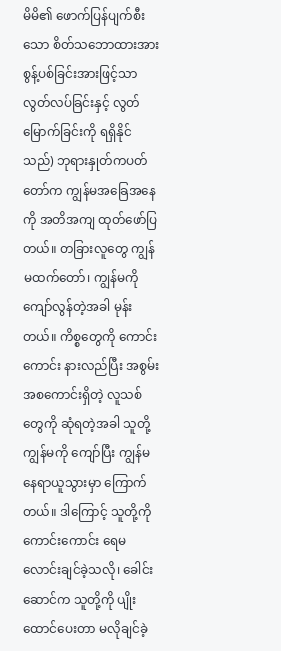မိမိ၏ ဖောက်ပြန်ပျက်စီးသော စိတ်သဘောထားအား စွန့်ပစ်ခြင်းအားဖြင့်သာလွတ်လပ်ခြင်းနှင့် လွတ်မြောက်ခြင်းကို ရရှိနိုင်သည်) ဘုရားနှုတ်ကပတ်တော်က ကျွန်မအခြေအနေကို အတိအကျ ထုတ်ဖော်ပြတယ်။ တခြားလူတွေ ကျွန်မထက်တော်၊ ကျွန်မကို ကျော်လွန်တဲ့အခါ မုန်းတယ်။ ကိစ္စတွေကို ကောင်းကောင်း နားလည်ပြီး အစွမ်းအစကောင်းရှိတဲ့ လူသစ်တွေကို ဆုံရတဲ့အခါ သူတို့ ကျွန်မကို ကျော်ပြီး ကျွန်မနေရာယူသွားမှာ ကြောက်တယ်။ ဒါကြောင့် သူတို့ကို ကောင်းကောင်း ရေမလောင်းချင်ခဲ့သလို၊ ခေါင်းဆောင်က သူတို့ကို ပျိုးထောင်ပေးတာ မလိုချင်ခဲ့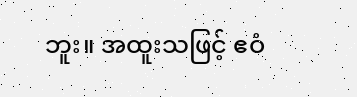ဘူး။ အထူးသဖြင့် ဧဝံ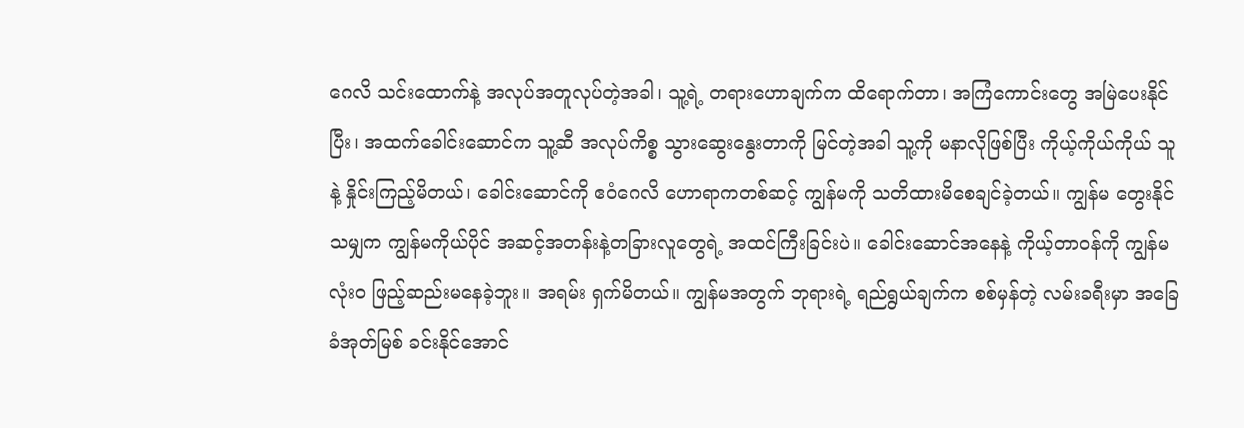ဂေလိ သင်းထောက်နဲ့ အလုပ်အတူလုပ်တဲ့အခါ၊ သူ့ရဲ့ တရားဟောချက်က ထိရောက်တာ၊ အကြံကောင်းတွေ အမြဲပေးနိုင်ပြီး၊ အထက်ခေါင်းဆောင်က သူ့ဆီ အလုပ်ကိစ္စ သွားဆွေးနွေးတာကို မြင်တဲ့အခါ သူ့ကို မနာလိုဖြစ်ပြီး ကိုယ့်ကိုယ်ကိုယ် သူနဲ့ နှိုင်းကြည့်မိတယ်၊ ခေါင်းဆောင်ကို ဧဝံဂေလိ ဟောရာကတစ်ဆင့် ကျွန်မကို သတိထားမိစေချင်ခဲ့တယ်။ ကျွန်မ တွေးနိုင်သမျှက ကျွန်မကိုယ်ပိုင် အဆင့်အတန်းနဲ့တခြားလူတွေရဲ့ အထင်ကြီးခြင်းပဲ။ ခေါင်းဆောင်အနေနဲ့ ကိုယ့်တာဝန်ကို ကျွန်မ လုံးဝ ဖြည့်ဆည်းမနေခဲ့ဘူး။ အရမ်း ရှက်မိတယ်။ ကျွန်မအတွက် ဘုရားရဲ့ ရည်ရွယ်ချက်က စစ်မှန်တဲ့ လမ်းခရီးမှာ အခြေခံအုတ်မြစ် ခင်းနိုင်အောင်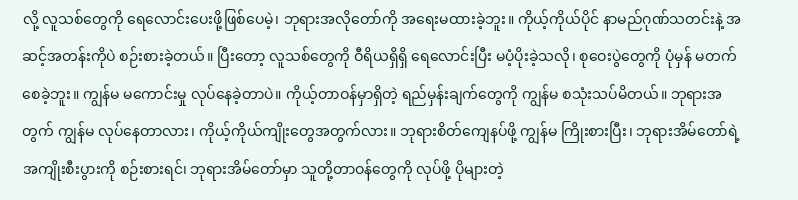လို့ လူသစ်တွေကို ရေလောင်းပေးဖို့ဖြစ်ပေမဲ့၊ ဘုရားအလိုတော်ကို အရေးမထားခဲ့ဘူး။ ကိုယ့်ကိုယ်ပိုင် နာမည်ဂုဏ်သတင်းနဲ့ အဆင့်အတန်းကိုပဲ စဉ်းစားခဲ့တယ်။ ပြီးတော့ လူသစ်တွေကို ဝီရိယရှိရှိ ရေလောင်းပြီး မပံ့ပိုးခဲ့သလို၊ စုဝေးပွဲတွေကို ပုံမှန် မတက်စေခဲ့ဘူး။ ကျွန်မ မကောင်းမှု လုပ်နေခဲ့တာပဲ။ ကိုယ့်တာဝန်မှာရှိတဲ့ ရည်မှန်းချက်တွေကို ကျွန်မ စသုံးသပ်မိတယ်။ ဘုရားအတွက် ကျွန်မ လုပ်နေတာလား၊ ကိုယ့်ကိုယ်ကျိုးတွေအတွက်လား။ ဘုရားစိတ်ကျေနပ်ဖို့ ကျွန်မ ကြိုးစားပြီး၊ ဘုရားအိမ်တော်ရဲ့ အကျိုးစီးပွားကို စဉ်းစားရင်၊ ဘုရားအိမ်တော်မှာ သူတို့တာဝန်တွေကို လုပ်ဖို့ ပိုများတဲ့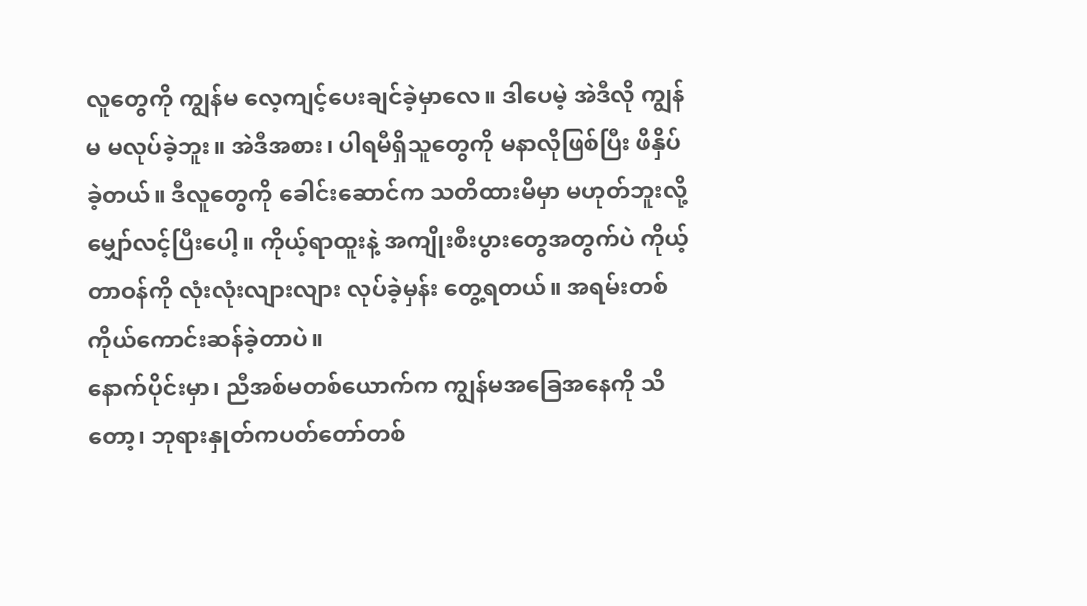လူတွေကို ကျွန်မ လေ့ကျင့်ပေးချင်ခဲ့မှာလေ။ ဒါပေမဲ့ အဲဒီလို ကျွန်မ မလုပ်ခဲ့ဘူး။ အဲဒီအစား၊ ပါရမီရှိသူတွေကို မနာလိုဖြစ်ပြီး ဖိနှိပ်ခဲ့တယ်။ ဒီလူတွေကို ခေါင်းဆောင်က သတိထားမိမှာ မဟုတ်ဘူးလို့ မျှော်လင့်ပြီးပေါ့။ ကိုယ့်ရာထူးနဲ့ အကျိုးစီးပွားတွေအတွက်ပဲ ကိုယ့်တာဝန်ကို လုံးလုံးလျားလျား လုပ်ခဲ့မှန်း တွေ့ရတယ်။ အရမ်းတစ်ကိုယ်ကောင်းဆန်ခဲ့တာပဲ။
နောက်ပိုင်းမှာ၊ ညီအစ်မတစ်ယောက်က ကျွန်မအခြေအနေကို သိတော့၊ ဘုရားနှုတ်ကပတ်တော်တစ်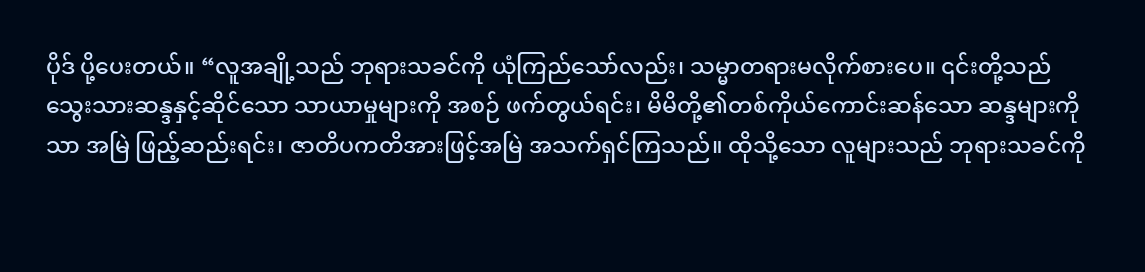ပိုဒ် ပို့ပေးတယ်။ “လူအချို့သည် ဘုရားသခင်ကို ယုံကြည်သော်လည်း၊ သမ္မာတရားမလိုက်စားပေ။ ၎င်းတို့သည် သွေးသားဆန္ဒနှင့်ဆိုင်သော သာယာမှုများကို အစဉ် ဖက်တွယ်ရင်း၊ မိမိတို့၏တစ်ကိုယ်ကောင်းဆန်သော ဆန္ဒများကိုသာ အမြဲ ဖြည့်ဆည်းရင်း၊ ဇာတိပကတိအားဖြင့်အမြဲ အသက်ရှင်ကြသည်။ ထိုသို့သော လူများသည် ဘုရားသခင်ကို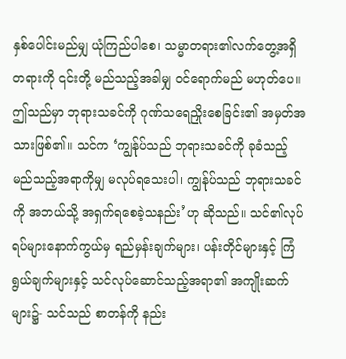နှစ်ပေါင်းမည်မျှ ယုံကြည်ပါစေ၊ သမ္မာတရား၏လက်တွေ့အရှိတရားကို ၎င်းတို့ မည်သည့်အခါမျှ ဝင်ရောက်မည် မဟုတ်ပေ။ ဤသည်မှာ ဘုရားသခင်ကို ဂုဏ်သရေညှိုးစေခြင်း၏ အမှတ်အသားဖြစ်၏။ သင်က ‘ကျွန်ုပ်သည် ဘုရားသခင်ကို ခုခံသည့် မည်သည့်အရာကိုမျှ မလုပ်ရသေးပါ၊ ကျွန်ုပ်သည် ဘုရားသခင်ကို အဘယ်သို့ အရှက်ရစေခဲ့သနည်း’ဟု ဆိုသည်။ သင်၏လုပ်ရပ်များနောက်ကွယ်မှ ရည်မှန်းချက်များ၊ ပန်းတိုင်များနှင့် ကြံရွယ်ချက်များနှင့် သင်လုပ်ဆောင်သည့်အရာ၏ အကျိုးဆက်များ၌- သင်သည် စာတန်ကို နည်း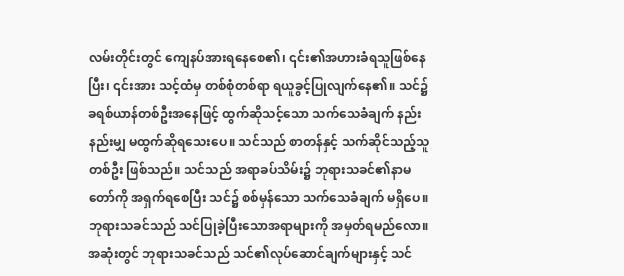လမ်းတိုင်းတွင် ကျေနပ်အားရနေစေ၏၊ ၎င်း၏အဟားခံရသူဖြစ်နေပြီး၊ ၎င်းအား သင့်ထံမှ တစ်စုံတစ်ရာ ရယူခွင့်ပြုလျက်နေ၏။ သင်၌ ခရစ်ယာန်တစ်ဦးအနေဖြင့် ထွက်ဆိုသင့်သော သက်သေခံချက် နည်းနည်းမျှ မထွက်ဆိုရသေးပေ။ သင်သည် စာတန်နှင့် သက်ဆိုင်သည့်သူတစ်ဦး ဖြစ်သည်။ သင်သည် အရာခပ်သိမ်း၌ ဘုရားသခင်၏နာမတော်ကို အရှက်ရစေပြီး သင်၌ စစ်မှန်သော သက်သေခံချက် မရှိပေ။ ဘုရားသခင်သည် သင်ပြုခဲ့ပြီးသောအရာများကို အမှတ်ရမည်လော။ အဆုံးတွင် ဘုရားသခင်သည် သင်၏လုပ်ဆောင်ချက်များနှင့် သင်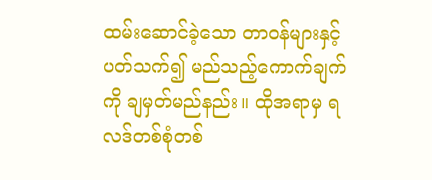ထမ်းဆောင်ခဲ့သော တာဝန်များနှင့်ပတ်သက်၍ မည်သည့်ကောက်ချက်ကို ချမှတ်မည်နည်း။ ထိုအရာမှ ရလဒ်တစ်စုံတစ်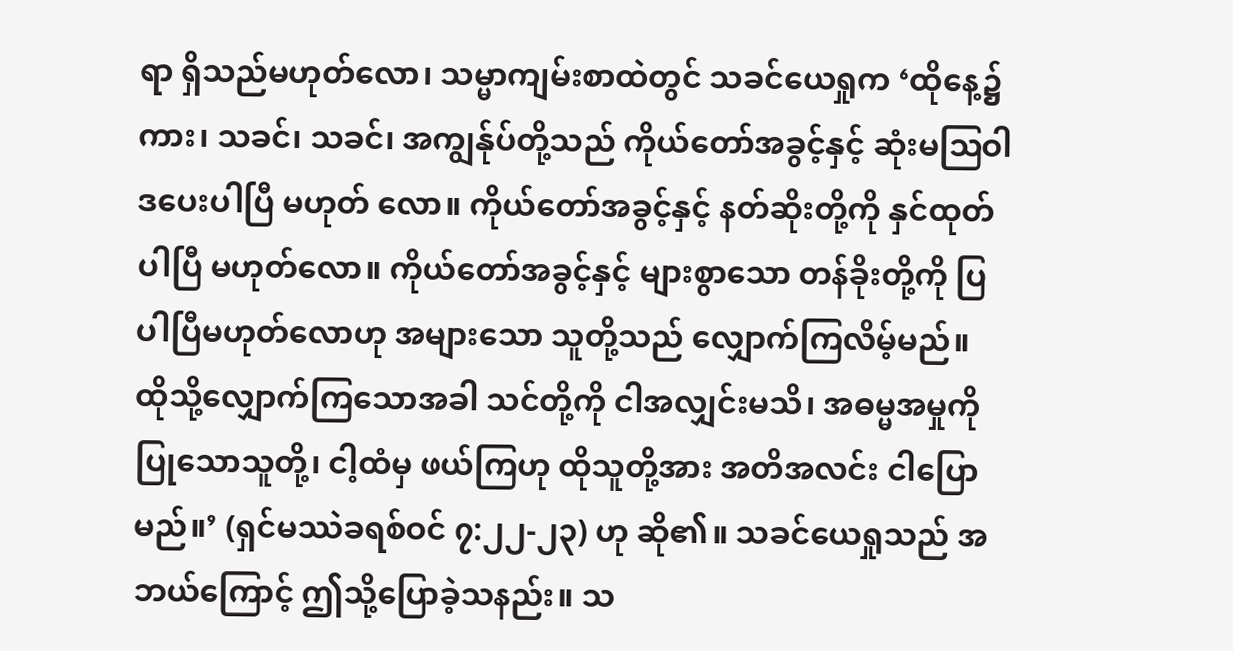ရာ ရှိသည်မဟုတ်လော၊ သမ္မာကျမ်းစာထဲတွင် သခင်ယေရှုက ‘ထိုနေ့၌ကား၊ သခင်၊ သခင်၊ အကျွန်ုပ်တို့သည် ကိုယ်တော်အခွင့်နှင့် ဆုံးမဩဝါဒပေးပါပြီ မဟုတ် လော။ ကိုယ်တော်အခွင့်နှင့် နတ်ဆိုးတို့ကို နှင်ထုတ်ပါပြီ မဟုတ်လော။ ကိုယ်တော်အခွင့်နှင့် များစွာသော တန်ခိုးတို့ကို ပြပါပြီမဟုတ်လောဟု အများသော သူတို့သည် လျှောက်ကြလိမ့်မည်။ ထိုသို့လျှောက်ကြသောအခါ သင်တို့ကို ငါအလျှင်းမသိ၊ အဓမ္မအမှုကို ပြုသောသူတို့၊ ငါ့ထံမှ ဖယ်ကြဟု ထိုသူတို့အား အတိအလင်း ငါပြောမည်။’ (ရှင်မဿဲခရစ်ဝင် ၇:၂၂-၂၃) ဟု ဆို၏။ သခင်ယေရှုသည် အဘယ်ကြောင့် ဤသို့ပြောခဲ့သနည်း။ သ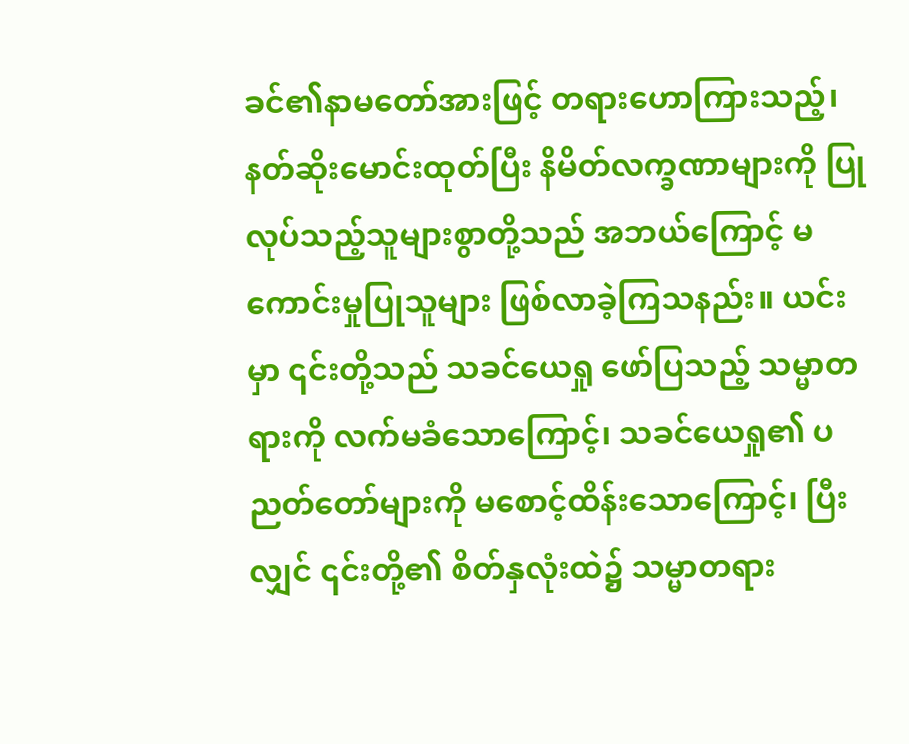ခင်၏နာမတော်အားဖြင့် တရားဟောကြားသည့်၊ နတ်ဆိုးမောင်းထုတ်ပြီး နိမိတ်လက္ခဏာများကို ပြုလုပ်သည့်သူများစွာတို့သည် အဘယ်ကြောင့် မကောင်းမှုပြုသူများ ဖြစ်လာခဲ့ကြသနည်း။ ယင်းမှာ ၎င်းတို့သည် သခင်ယေရှု ဖော်ပြသည့် သမ္မာတရားကို လက်မခံသောကြောင့်၊ သခင်ယေရှု၏ ပညတ်တော်များကို မစောင့်ထိန်းသောကြောင့်၊ ပြီးလျှင် ၎င်းတို့၏ စိတ်နှလုံးထဲ၌ သမ္မာတရား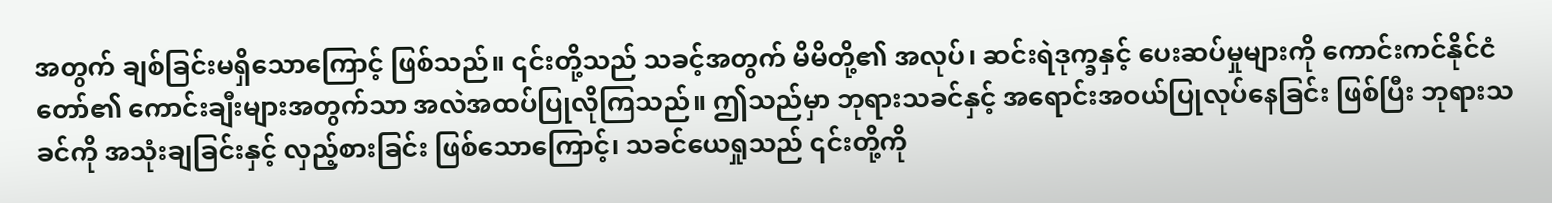အတွက် ချစ်ခြင်းမရှိသောကြောင့် ဖြစ်သည်။ ၎င်းတို့သည် သခင့်အတွက် မိမိတို့၏ အလုပ်၊ ဆင်းရဲဒုက္ခနှင့် ပေးဆပ်မှုများကို ကောင်းကင်နိုင်ငံတော်၏ ကောင်းချီးများအတွက်သာ အလဲအထပ်ပြုလိုကြသည်။ ဤသည်မှာ ဘုရားသခင်နှင့် အရောင်းအဝယ်ပြုလုပ်နေခြင်း ဖြစ်ပြီး ဘုရားသခင်ကို အသုံးချခြင်းနှင့် လှည့်စားခြင်း ဖြစ်သောကြောင့်၊ သခင်ယေရှုသည် ၎င်းတို့ကို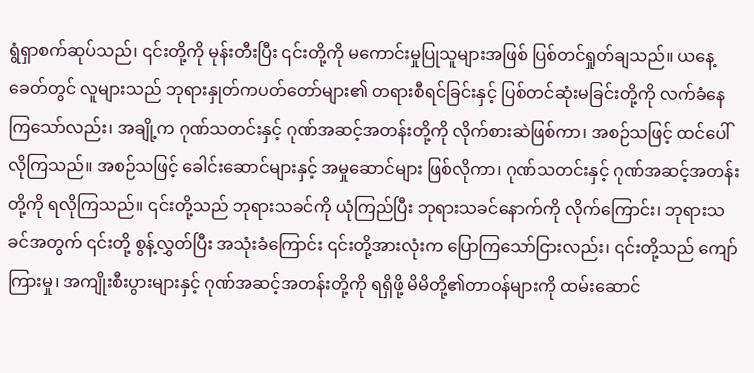ရွံရှာစက်ဆုပ်သည်၊ ၎င်းတို့ကို မုန်းတီးပြီး ၎င်းတို့ကို မကောင်းမှုပြုသူများအဖြစ် ပြစ်တင်ရှုတ်ချသည်။ ယနေ့ခေတ်တွင် လူများသည် ဘုရားနှုတ်ကပတ်တော်များ၏ တရားစီရင်ခြင်းနှင့် ပြစ်တင်ဆုံးမခြင်းတို့ကို လက်ခံနေကြသော်လည်း၊ အချို့က ဂုဏ်သတင်းနှင့် ဂုဏ်အဆင့်အတန်းတို့ကို လိုက်စားဆဲဖြစ်ကာ၊ အစဉ်သဖြင့် ထင်ပေါ်လိုကြသည်။ အစဉ်သဖြင့် ခေါင်းဆောင်များနှင့် အမှုဆောင်များ ဖြစ်လိုကာ၊ ဂုဏ်သတင်းနှင့် ဂုဏ်အဆင့်အတန်းတို့ကို ရလိုကြသည်။ ၎င်းတို့သည် ဘုရားသခင်ကို ယုံကြည်ပြီး ဘုရားသခင်နောက်ကို လိုက်ကြောင်း၊ ဘုရားသခင်အတွက် ၎င်းတို့ စွန့်လွှတ်ပြီး အသုံးခံကြောင်း ၎င်းတို့အားလုံးက ပြောကြသော်ငြားလည်း၊ ၎င်းတို့သည် ကျော်ကြားမှု၊ အကျိုးစီးပွားများနှင့် ဂုဏ်အဆင့်အတန်းတို့ကို ရရှိဖို့ မိမိတို့၏တာဝန်များကို ထမ်းဆောင်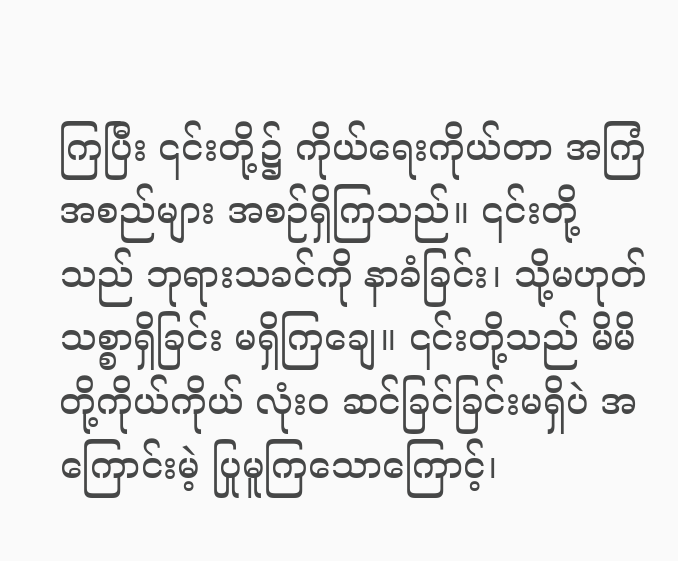ကြပြီး ၎င်းတို့၌ ကိုယ်ရေးကိုယ်တာ အကြံအစည်များ အစဉ်ရှိကြသည်။ ၎င်းတို့သည် ဘုရားသခင်ကို နာခံခြင်း၊ သို့မဟုတ် သစ္စာရှိခြင်း မရှိကြချေ။ ၎င်းတို့သည် မိမိတို့ကိုယ်ကိုယ် လုံးဝ ဆင်ခြင်ခြင်းမရှိပဲ အကြောင်းမဲ့ ပြုမူကြသောကြောင့်၊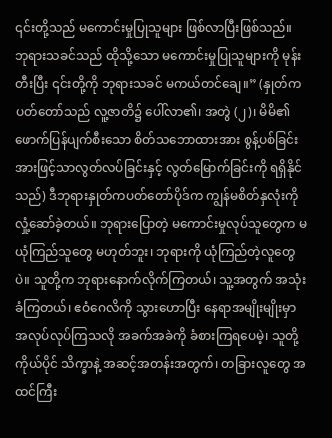၎င်းတို့သည် မကောင်းမှုပြုသူများ ဖြစ်လာပြီးဖြစ်သည်။ ဘုရားသခင်သည် ထိုသို့သော မကောင်းမှုပြုသူများကို မုန်းတီးပြီး ၎င်းတို့ကို ဘုရားသခင် မကယ်တင်ချေ။” (နှုတ်ကပတ်တော်သည် လူ့ဇာတိ၌ ပေါ်လာ၏၊ အတွဲ (၂)၊ မိမိ၏ ဖောက်ပြန်ပျက်စီးသော စိတ်သဘောထားအား စွန့်ပစ်ခြင်းအားဖြင့်သာလွတ်လပ်ခြင်းနှင့် လွတ်မြောက်ခြင်းကို ရရှိနိုင်သည်) ဒီဘုရားနှုတ်ကပတ်တော်ပိုဒ်က ကျွန်မစိတ်နှလုံးကို လှုံ့ဆော်ခဲ့တယ်။ ဘုရားပြောတဲ့ မကောင်းမှုလုပ်သူတွေက မယုံကြည်သူတွေ မဟုတ်ဘူး၊ ဘုရားကို ယုံကြည်တဲ့လူတွေပဲ။ သူတို့က ဘုရားနောက်လိုက်ကြတယ်၊ သူ့အတွက် အသုံးခံကြတယ်၊ ဧဝံဂေလိကို သွားဟောပြီး နေရာအမျိုးမျိုးမှာ အလုပ်လုပ်ကြသလို အခက်အခဲကို ခံစားကြရပေမဲ့၊ သူတို့ကိုယ်ပိုင် သိက္ခာနဲ့ အဆင့်အတန်းအတွက်၊ တခြားလူတွေ အထင်ကြီး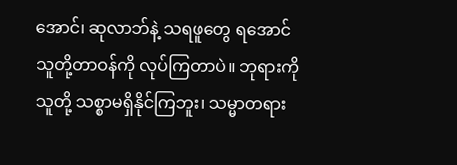အောင်၊ ဆုလာဘ်နဲ့ သရဖူတွေ ရအောင် သူတို့တာဝန်ကို လုပ်ကြတာပဲ။ ဘုရားကို သူတို့ သစ္စာမရှိနိုင်ကြဘူး၊ သမ္မာတရား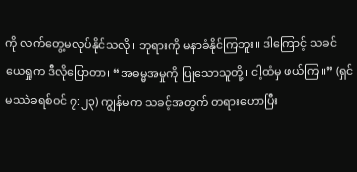ကို လက်တွေ့မလုပ်နိုင်သလို၊ ဘုရားကို မနာခံနိုင်ကြဘူး။ ဒါကြောင့် သခင်ယေရှုက ဒီလိုပြောတာ၊ “အဓမ္မအမှုကို ပြုသောသူတို့၊ ငါ့ထံမှ ဖယ်ကြ။” (ရှင်မဿဲခရစ်ဝင် ၇:၂၃) ကျွန်မက သခင့်အတွက် တရားဟောပြီး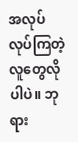အလုပ်လုပ်ကြတဲ့ လူတွေလိုပါပဲ။ ဘုရား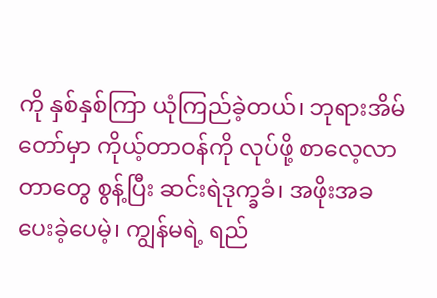ကို နှစ်နှစ်ကြာ ယုံကြည်ခဲ့တယ်၊ ဘုရားအိမ်တော်မှာ ကိုယ့်တာဝန်ကို လုပ်ဖို့ စာလေ့လာတာတွေ စွန့်ပြီး ဆင်းရဲဒုက္ခခံ၊ အဖိုးအခပေးခဲ့ပေမဲ့၊ ကျွန်မရဲ့ ရည်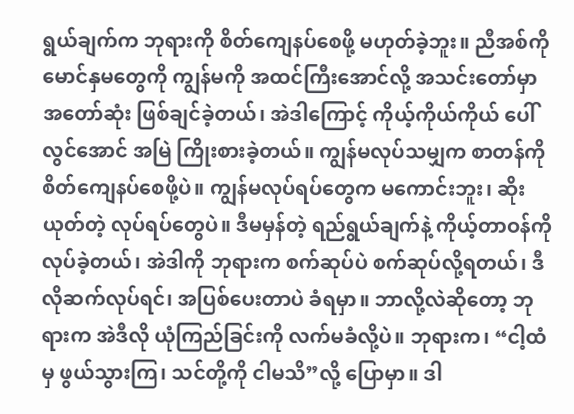ရွယ်ချက်က ဘုရားကို စိတ်ကျေနပ်စေဖို့ မဟုတ်ခဲ့ဘူး။ ညီအစ်ကို မောင်နှမတွေကို ကျွန်မကို အထင်ကြီးအောင်လို့ အသင်းတော်မှာ အတော်ဆုံး ဖြစ်ချင်ခဲ့တယ်၊ အဲဒါကြောင့် ကိုယ့်ကိုယ်ကိုယ် ပေါ်လွင်အောင် အမြဲ ကြိုးစားခဲ့တယ်။ ကျွန်မလုပ်သမျှက စာတန်ကို စိတ်ကျေနပ်စေဖို့ပဲ။ ကျွန်မလုပ်ရပ်တွေက မကောင်းဘူး၊ ဆိုးယုတ်တဲ့ လုပ်ရပ်တွေပဲ။ ဒီမမှန်တဲ့ ရည်ရွယ်ချက်နဲ့ ကိုယ့်တာဝန်ကို လုပ်ခဲ့တယ်၊ အဲဒါကို ဘုရားက စက်ဆုပ်ပဲ စက်ဆုပ်လို့ရတယ်၊ ဒီလိုဆက်လုပ်ရင်၊ အပြစ်ပေးတာပဲ ခံရမှာ။ ဘာလို့လဲဆိုတော့ ဘုရားက အဲဒီလို ယုံကြည်ခြင်းကို လက်မခံလို့ပဲ။ ဘုရားက၊ “ငါ့ထံမှ ဖွယ်သွားကြ၊ သင်တို့ကို ငါမသိ”လို့ ပြောမှာ။ ဒါ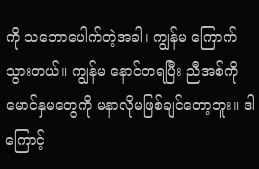ကို သဘောပေါက်တဲ့အခါ၊ ကျွန်မ ကြောက်သွားတယ်။ ကျွန်မ နောင်တရပြီး ညီအစ်ကို မောင်နှမတွေကို မနာလိုမဖြစ်ချင်တော့ဘူး။ ဒါကြောင့်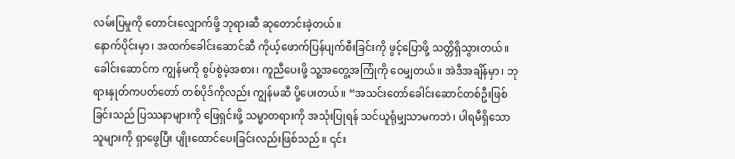လမ်းပြမှုကို တောင်းလျှောက်ဖို့ ဘုရားဆီ ဆုတောင်းခဲ့တယ်။
နောက်ပိုင်းမှာ၊ အထက်ခေါင်းဆောင်ဆီ ကိုယ့်ဖောက်ပြန်ပျက်စီးခြင်းကို ဖွင့်ပြောဖို့ သတ္တိရှိသွားတယ်။ ခေါင်းဆောင်က ကျွန်မကို စွပ်စွဲမဲ့အစား၊ ကူညီပေးဖို့ သူ့အတွေ့အကြုံကို ဝေမျှတယ်။ အဲဒီအချိန်မှာ၊ ဘုရားနှုတ်ကပတ်တော် တစ်ပိုဒ်ကိုလည်း ကျွန်မဆီ ပို့ပေးတယ်။ “အသင်းတော်ခေါင်းဆောင်တစ်ဦးဖြစ်ခြင်းသည် ပြဿနာများကို ဖြေရှင်းဖို့ သမ္မာတရားကို အသုံးပြုရန် သင်ယူရုံမျှသာမကဘဲ၊ ပါရမီရှိသောသူများကို ရှာဖွေပြီး ပျိုးထောင်ပေးခြင်းလည်းဖြစ်သည်။ ၎င်း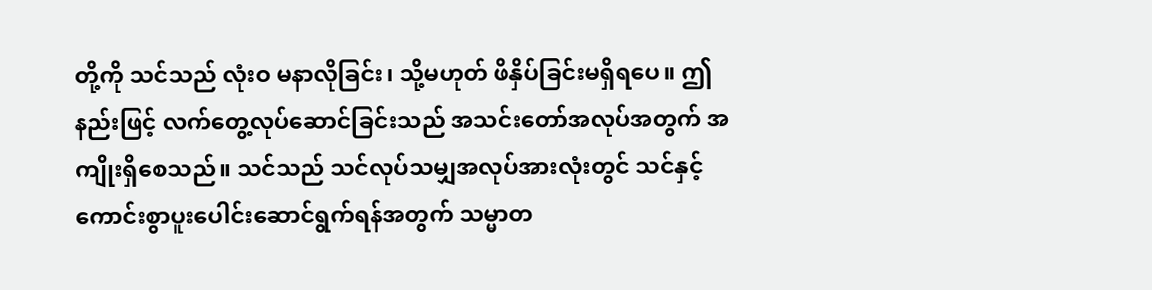တို့ကို သင်သည် လုံးဝ မနာလိုခြင်း၊ သို့မဟုတ် ဖိနှိပ်ခြင်းမရှိရပေ။ ဤနည်းဖြင့် လက်တွေ့လုပ်ဆောင်ခြင်းသည် အသင်းတော်အလုပ်အတွက် အကျိုးရှိစေသည်။ သင်သည် သင်လုပ်သမျှအလုပ်အားလုံးတွင် သင်နှင့် ကောင်းစွာပူးပေါင်းဆောင်ရွက်ရန်အတွက် သမ္မာတ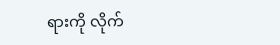ရားကို လိုက်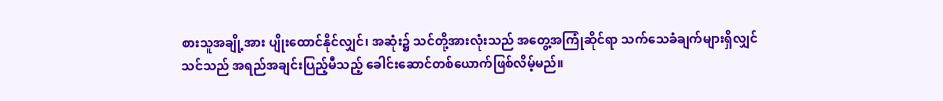စားသူအချို့အား ပျိုးထောင်နိုင်လျှင်၊ အဆုံး၌ သင်တို့အားလုံးသည် အတွေ့အကြုံဆိုင်ရာ သက်သေခံချက်များရှိလျှင် သင်သည် အရည်အချင်းပြည့်မီသည့် ခေါင်းဆောင်တစ်ယောက်ဖြစ်လိမ့်မည်။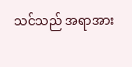သင်သည် အရာအား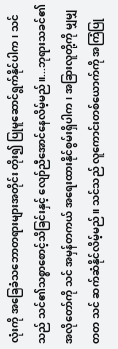လုံးကို အခြေခံသဘောတရားများအတိုင်း တိုး၍ ပြုမူဆောင်ရွက်နိုင်ပါက၊ သင်သည် သင်၏သစ္စာစောင့်သိခြင်းနှင့် လျော်ညီအောင်နေလိမ့်မည်။...ဘုရားသခင်၏ အလိုတော်ကို သင် အမှန်တကယ် အရေးထားနိုင်စွမ်းရှိပါက၊ အခြားလူတို့ကို မျှမျှတတ သင် ဆက်ဆံနိုင်လိမ့်မည်။ သင်သည် လူကောင်းတစ်ယောက်ကို အကြံပြု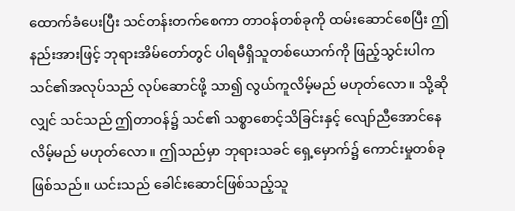ထောက်ခံပေးပြီး သင်တန်းတက်စေကာ တာဝန်တစ်ခုကို ထမ်းဆောင်စေပြီး ဤနည်းအားဖြင့် ဘုရားအိမ်တော်တွင် ပါရမီရှိသူတစ်ယောက်ကို ဖြည့်သွင်းပါက သင်၏အလုပ်သည် လုပ်ဆောင်ဖို့ သာ၍ လွယ်ကူလိမ့်မည် မဟုတ်လော။ သို့ဆိုလျှင် သင်သည် ဤတာဝန်၌ သင်၏ သစ္စာစောင့်သိခြင်းနှင့် လျော်ညီအောင်နေလိမ့်မည် မဟုတ်လော။ ဤသည်မှာ ဘုရားသခင် ရှေ့မှောက်၌ ကောင်းမှုတစ်ခုဖြစ်သည်။ ယင်းသည် ခေါင်းဆောင်ဖြစ်သည့်သူ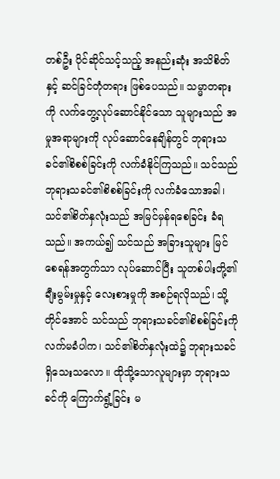တစ်ဦး ပိုင်ဆိုင်သင့်သည့် အနည်းဆုံး အသိစိတ်နှင့် ဆင်ခြင်တုံတရား ဖြစ်ပေသည်။ သမ္မာတရားကို လက်တွေ့လုပ်ဆောင်နိုင်သော သူများသည် အမှုအရာများကို လုပ်ဆောင်နေချိန်တွင် ဘုရားသခင်၏စိစစ်ခြင်းကို လက်ခံနိုင်ကြသည်။ သင်သည် ဘုရားသခင်၏စိစစ်ခြင်းကို လက်ခံသောအခါ၊ သင်၏စိတ်နှလုံးသည် အမြင်မှန်ရစေခြင်း ခံရသည်။ အကယ်၍ သင်သည် အခြားသူများ မြင်စေရန်အတွက်သာ လုပ်ဆောင်ပြီး သူတစ်ပါးတို့၏ ချီးမွမ်းမှုနှင့် လေးစားမှုကို အစဉ်ရလိုသည်၊ သို့တိုင်အောင် သင်သည် ဘုရားသခင်၏စိစစ်ခြင်းကို လက်မခံပါက၊ သင်၏စိတ်နှလုံးထဲ၌ ဘုရားသခင် ရှိသေးသလော။ ထိုသို့သောလူများမှာ ဘုရားသခင်ကို ကြောက်ရွံ့ခြင်း မ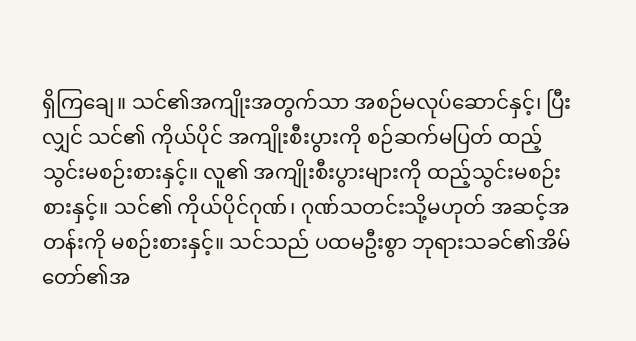ရှိကြချေ။ သင်၏အကျိုးအတွက်သာ အစဉ်မလုပ်ဆောင်နှင့်၊ ပြီးလျှင် သင်၏ ကိုယ်ပိုင် အကျိုးစီးပွားကို စဉ်ဆက်မပြတ် ထည့်သွင်းမစဉ်းစားနှင့်။ လူ၏ အကျိုးစီးပွားများကို ထည့်သွင်းမစဉ်းစားနှင့်။ သင်၏ ကိုယ်ပိုင်ဂုဏ်၊ ဂုဏ်သတင်းသို့မဟုတ် အဆင့်အတန်းကို မစဉ်းစားနှင့်။ သင်သည် ပထမဦးစွာ ဘုရားသခင်၏အိမ်တော်၏အ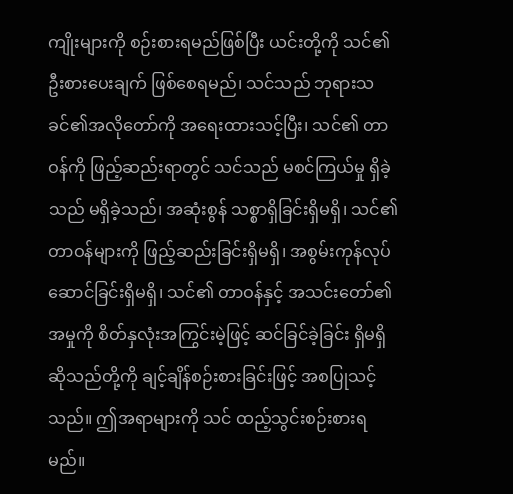ကျိုးများကို စဉ်းစားရမည်ဖြစ်ပြီး ယင်းတို့ကို သင်၏ဦးစားပေးချက် ဖြစ်စေရမည်၊ သင်သည် ဘုရားသခင်၏အလိုတော်ကို အရေးထားသင့်ပြီး၊ သင်၏ တာဝန်ကို ဖြည့်ဆည်းရာတွင် သင်သည် မစင်ကြယ်မှု ရှိခဲ့သည် မရှိခဲ့သည်၊ အဆုံးစွန် သစ္စာရှိခြင်းရှိမရှိ၊ သင်၏ တာဝန်များကို ဖြည့်ဆည်းခြင်းရှိမရှိ၊ အစွမ်းကုန်လုပ်ဆောင်ခြင်းရှိမရှိ၊ သင်၏ တာဝန်နှင့် အသင်းတော်၏ အမှုကို စိတ်နှလုံးအကြွင်းမဲ့ဖြင့် ဆင်ခြင်ခဲ့ခြင်း ရှိမရှိ ဆိုသည်တို့ကို ချင့်ချိန်စဉ်းစားခြင်းဖြင့် အစပြုသင့်သည်။ ဤအရာများကို သင် ထည့်သွင်းစဉ်းစားရမည်။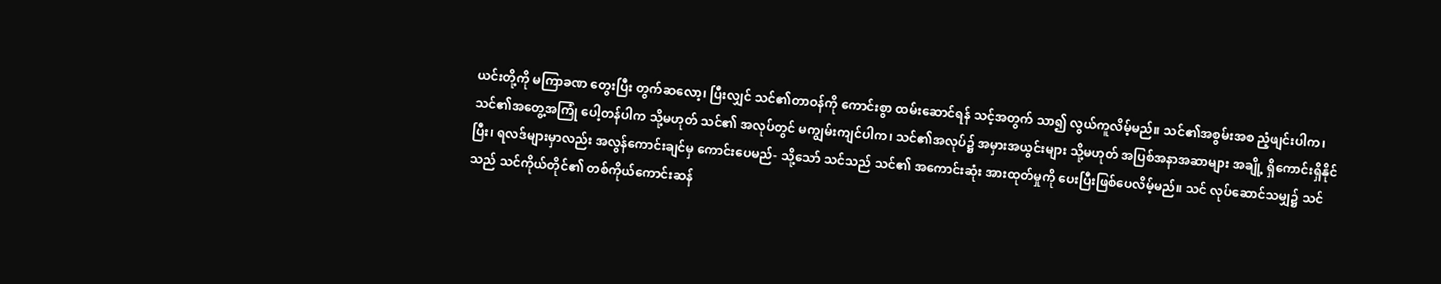ယင်းတို့ကို မကြာခဏ တွေးပြီး တွက်ဆလော့၊ ပြီးလျှင် သင်၏တာဝန်ကို ကောင်းစွာ ထမ်းဆောင်ရန် သင့်အတွက် သာ၍ လွယ်ကူလိမ့်မည်။ သင်၏အစွမ်းအစ ညံ့ဖျင်းပါက၊ သင်၏အတွေ့အကြုံ ပေါ့တန်ပါက သို့မဟုတ် သင်၏ အလုပ်တွင် မကျွမ်းကျင်ပါက၊ သင်၏အလုပ်၌ အမှားအယွင်းများ သို့မဟုတ် အပြစ်အနာအဆာများ အချို့ ရှိကောင်းရှိနိုင်ပြီး၊ ရလဒ်များမှာလည်း အလွန်ကောင်းချင်မှ ကောင်းပေမည်- သို့သော် သင်သည် သင်၏ အကောင်းဆုံး အားထုတ်မှုကို ပေးပြီးဖြစ်ပေလိမ့်မည်။ သင် လုပ်ဆောင်သမျှ၌ သင်သည် သင်ကိုယ်တိုင်၏ တစ်ကိုယ်ကောင်းဆန်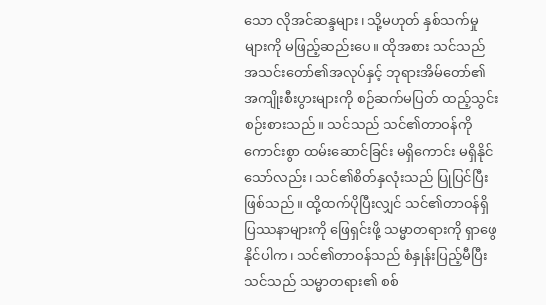သော လိုအင်ဆန္ဒများ၊ သို့မဟုတ် နှစ်သက်မှုများကို မဖြည့်ဆည်းပေ။ ထိုအစား သင်သည် အသင်းတော်၏အလုပ်နှင့် ဘုရားအိမ်တော်၏ အကျိုးစီးပွားများကို စဉ်ဆက်မပြတ် ထည့်သွင်းစဉ်းစားသည်။ သင်သည် သင်၏တာဝန်ကို ကောင်းစွာ ထမ်းဆောင်ခြင်း မရှိကောင်း မရှိနိုင်သော်လည်း၊ သင်၏စိတ်နှလုံးသည် ပြုပြင်ပြီးဖြစ်သည်။ ထို့ထက်ပိုပြီးလျှင် သင်၏တာဝန်ရှိ ပြဿနာများကို ဖြေရှင်းဖို့ သမ္မာတရားကို ရှာဖွေနိုင်ပါက၊ သင်၏တာဝန်သည် စံနှုန်းပြည့်မီပြီး သင်သည် သမ္မာတရား၏ စစ်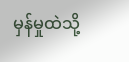မှန်မှုထဲသို့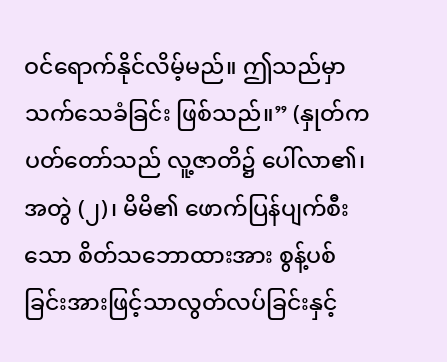ဝင်ရောက်နိုင်လိမ့်မည်။ ဤသည်မှာ သက်သေခံခြင်း ဖြစ်သည်။” (နှုတ်ကပတ်တော်သည် လူ့ဇာတိ၌ ပေါ်လာ၏၊ အတွဲ (၂)၊ မိမိ၏ ဖောက်ပြန်ပျက်စီးသော စိတ်သဘောထားအား စွန့်ပစ်ခြင်းအားဖြင့်သာလွတ်လပ်ခြင်းနှင့်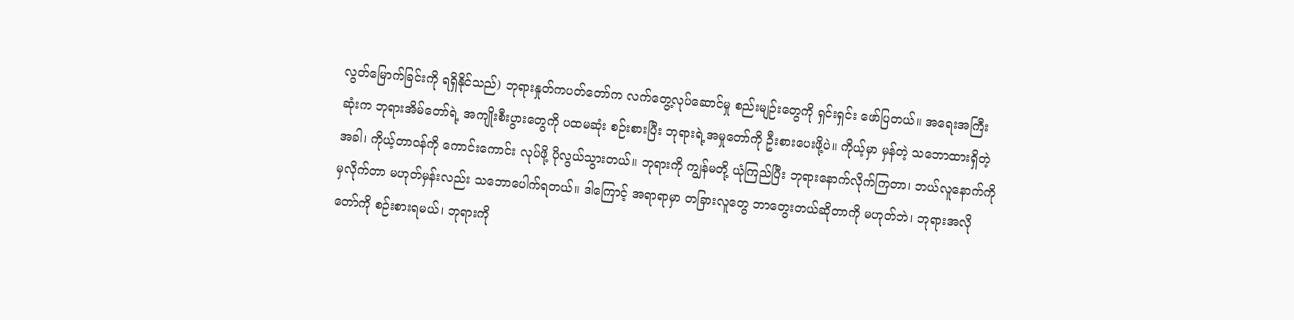လွတ်မြောက်ခြင်းကို ရရှိနိုင်သည်) ဘုရားနှုတ်ကပတ်တော်က လက်တွေ့လုပ်ဆောင်မှု စည်းမျဉ်းတွေကို ရှင်းရှင်း ဖော်ပြတယ်။ အရေးအကြီးဆုံးက ဘုရားအိမ်တော်ရဲ့ အကျိုးစီးပွားတွေကို ပထမဆုံး စဉ်းစားပြီး ဘုရားရဲ့အမှုတော်ကို ဦးစားပေးဖို့ပဲ။ ကိုယ့်မှာ မှန်တဲ့ သဘောထားရှိတဲ့အခါ၊ ကိုယ့်တာဝန်ကို ကောင်းကောင်း လုပ်ဖို့ ပိုလွယ်သွားတယ်။ ဘုရားကို ကျွန်မတို့ ယုံကြည်ပြီး ဘုရားနောက်လိုက်ကြတာ၊ ဘယ်လူနောက်ကိုမှလိုက်တာ မဟုတ်မှန်းလည်း သဘောပေါက်ရတယ်။ ဒါကြောင့် အရာရာမှာ တခြားလူတွေ ဘာတွေးတယ်ဆိုတာကို မဟုတ်ဘဲ၊ ဘုရားအလိုတော်ကို စဉ်းစားရမယ်၊ ဘုရားကို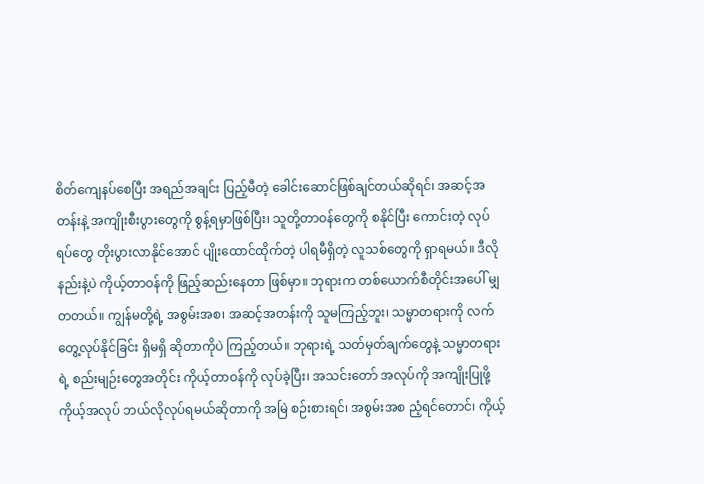စိတ်ကျေနပ်စေပြီး အရည်အချင်း ပြည့်မီတဲ့ ခေါင်းဆောင်ဖြစ်ချင်တယ်ဆိုရင်၊ အဆင့်အတန်းနဲ့ အကျိုးစီးပွားတွေကို စွန့်ရမှာဖြစ်ပြီး၊ သူတို့တာဝန်တွေကို စနိုင်ပြီး ကောင်းတဲ့ လုပ်ရပ်တွေ တိုးပွားလာနိုင်အောင် ပျိုးထောင်ထိုက်တဲ့ ပါရမီရှိတဲ့ လူသစ်တွေကို ရှာရမယ်။ ဒီလိုနည်းနဲ့ပဲ ကိုယ့်တာဝန်ကို ဖြည့်ဆည်းနေတာ ဖြစ်မှာ။ ဘုရားက တစ်ယောက်စီတိုင်းအပေါ် မျှတတယ်။ ကျွန်မတို့ရဲ့ အစွမ်းအစ၊ အဆင့်အတန်းကို သူမကြည့်ဘူး၊ သမ္မာတရားကို လက်တွေ့လုပ်နိုင်ခြင်း ရှိမရှိ ဆိုတာကိုပဲ ကြည့်တယ်။ ဘုရားရဲ့ သတ်မှတ်ချက်တွေနဲ့ သမ္မာတရားရဲ့ စည်းမျဉ်းတွေအတိုင်း ကိုယ့်တာဝန်ကို လုပ်ခဲ့ပြီး၊ အသင်းတော် အလုပ်ကို အကျိုးပြုဖို့ ကိုယ့်အလုပ် ဘယ်လိုလုပ်ရမယ်ဆိုတာကို အမြဲ စဉ်းစားရင်၊ အစွမ်းအစ ညံ့ရင်တောင်၊ ကိုယ့်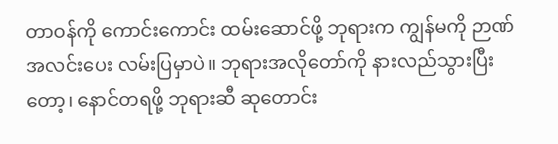တာဝန်ကို ကောင်းကောင်း ထမ်းဆောင်ဖို့ ဘုရားက ကျွန်မကို ဉာဏ်အလင်းပေး လမ်းပြမှာပဲ။ ဘုရားအလိုတော်ကို နားလည်သွားပြီးတော့၊ နောင်တရဖို့ ဘုရားဆီ ဆုတောင်း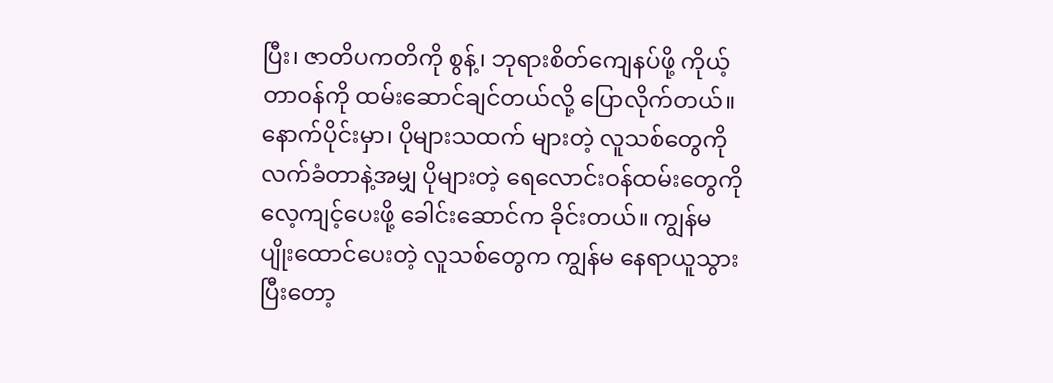ပြီး၊ ဇာတိပကတိကို စွန့်၊ ဘုရားစိတ်ကျေနပ်ဖို့ ကိုယ့်တာဝန်ကို ထမ်းဆောင်ချင်တယ်လို့ ပြောလိုက်တယ်။
နောက်ပိုင်းမှာ၊ ပိုများသထက် များတဲ့ လူသစ်တွေကို လက်ခံတာနဲ့အမျှ ပိုများတဲ့ ရေလောင်းဝန်ထမ်းတွေကို လေ့ကျင့်ပေးဖို့ ခေါင်းဆောင်က ခိုင်းတယ်။ ကျွန်မ ပျိုးထောင်ပေးတဲ့ လူသစ်တွေက ကျွန်မ နေရာယူသွားပြီးတော့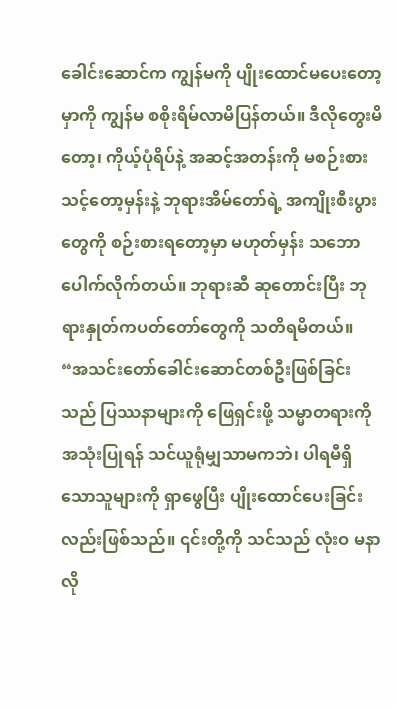ခေါင်းဆောင်က ကျွန်မကို ပျိုးထောင်မပေးတော့မှာကို ကျွန်မ စစိုးရိမ်လာမိပြန်တယ်။ ဒီလိုတွေးမိတော့၊ ကိုယ့်ပုံရိပ်နဲ့ အဆင့်အတန်းကို မစဉ်းစားသင့်တော့မှန်းနဲ့ ဘုရားအိမ်တော်ရဲ့ အကျိုးစီးပွားတွေကို စဉ်းစားရတော့မှာ မဟုတ်မှန်း သဘောပေါက်လိုက်တယ်။ ဘုရားဆီ ဆုတောင်းပြီး ဘုရားနှုတ်ကပတ်တော်တွေကို သတိရမိတယ်။ “အသင်းတော်ခေါင်းဆောင်တစ်ဦးဖြစ်ခြင်းသည် ပြဿနာများကို ဖြေရှင်းဖို့ သမ္မာတရားကို အသုံးပြုရန် သင်ယူရုံမျှသာမကဘဲ၊ ပါရမီရှိသောသူများကို ရှာဖွေပြီး ပျိုးထောင်ပေးခြင်းလည်းဖြစ်သည်။ ၎င်းတို့ကို သင်သည် လုံးဝ မနာလို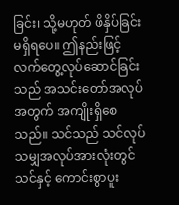ခြင်း၊ သို့မဟုတ် ဖိနှိပ်ခြင်းမရှိရပေ။ ဤနည်းဖြင့် လက်တွေ့လုပ်ဆောင်ခြင်းသည် အသင်းတော်အလုပ်အတွက် အကျိုးရှိစေသည်။ သင်သည် သင်လုပ်သမျှအလုပ်အားလုံးတွင် သင်နှင့် ကောင်းစွာပူး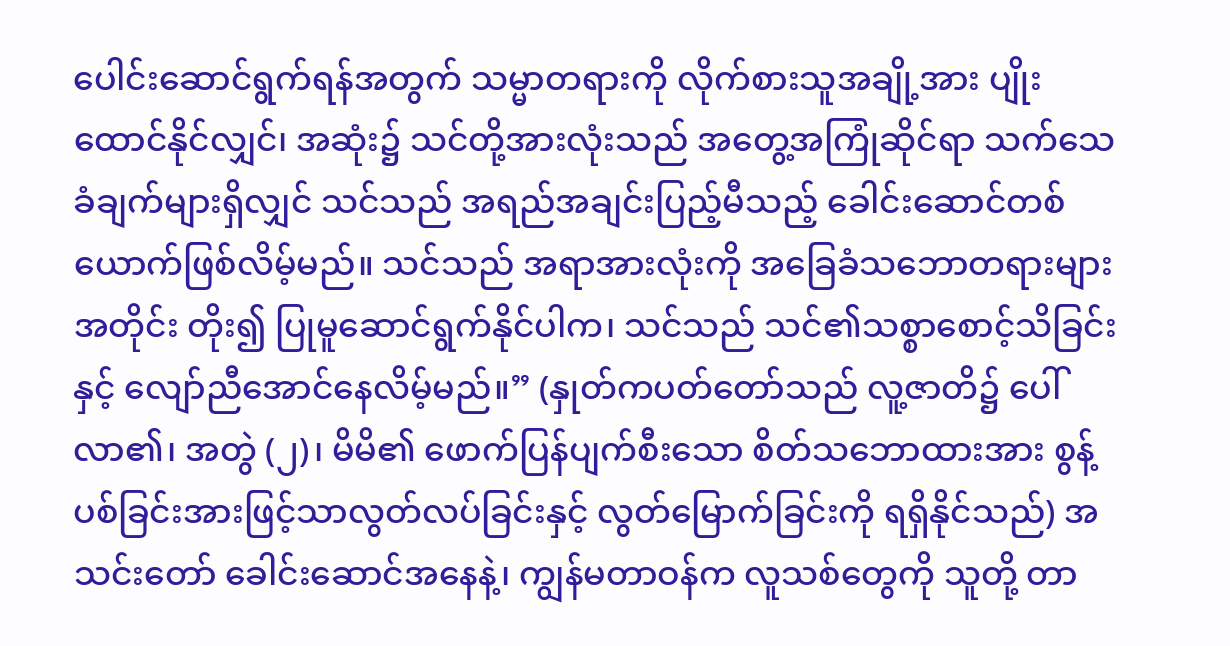ပေါင်းဆောင်ရွက်ရန်အတွက် သမ္မာတရားကို လိုက်စားသူအချို့အား ပျိုးထောင်နိုင်လျှင်၊ အဆုံး၌ သင်တို့အားလုံးသည် အတွေ့အကြုံဆိုင်ရာ သက်သေခံချက်များရှိလျှင် သင်သည် အရည်အချင်းပြည့်မီသည့် ခေါင်းဆောင်တစ်ယောက်ဖြစ်လိမ့်မည်။ သင်သည် အရာအားလုံးကို အခြေခံသဘောတရားများအတိုင်း တိုး၍ ပြုမူဆောင်ရွက်နိုင်ပါက၊ သင်သည် သင်၏သစ္စာစောင့်သိခြင်းနှင့် လျော်ညီအောင်နေလိမ့်မည်။” (နှုတ်ကပတ်တော်သည် လူ့ဇာတိ၌ ပေါ်လာ၏၊ အတွဲ (၂)၊ မိမိ၏ ဖောက်ပြန်ပျက်စီးသော စိတ်သဘောထားအား စွန့်ပစ်ခြင်းအားဖြင့်သာလွတ်လပ်ခြင်းနှင့် လွတ်မြောက်ခြင်းကို ရရှိနိုင်သည်) အသင်းတော် ခေါင်းဆောင်အနေနဲ့၊ ကျွန်မတာဝန်က လူသစ်တွေကို သူတို့ တာ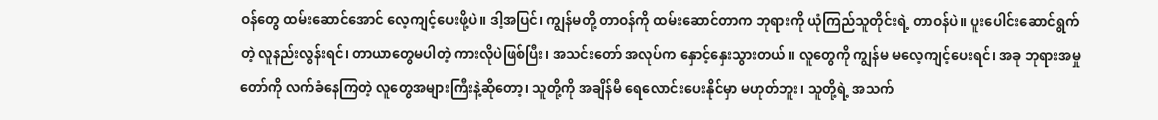ဝန်တွေ ထမ်းဆောင်အောင် လေ့ကျင့်ပေးဖို့ပဲ။ ဒါ့အပြင်၊ ကျွန်မတို့ တာဝန်ကို ထမ်းဆောင်တာက ဘုရားကို ယုံကြည်သူတိုင်းရဲ့ တာဝန်ပဲ။ ပူးပေါင်းဆောင်ရွက်တဲ့ လူနည်းလွန်းရင်၊ တာယာတွေမပါတဲ့ ကားလိုပဲဖြစ်ပြီး၊ အသင်းတော် အလုပ်က နှောင့်နှေးသွားတယ်။ လူတွေကို ကျွန်မ မလေ့ကျင့်ပေးရင်၊ အခု ဘုရားအမှုတော်ကို လက်ခံနေကြတဲ့ လူတွေအများကြီးနဲ့ဆိုတော့၊ သူတို့ကို အချိန်မီ ရေလောင်းပေးနိုင်မှာ မဟုတ်ဘူး၊ သူတို့ရဲ့ အသက်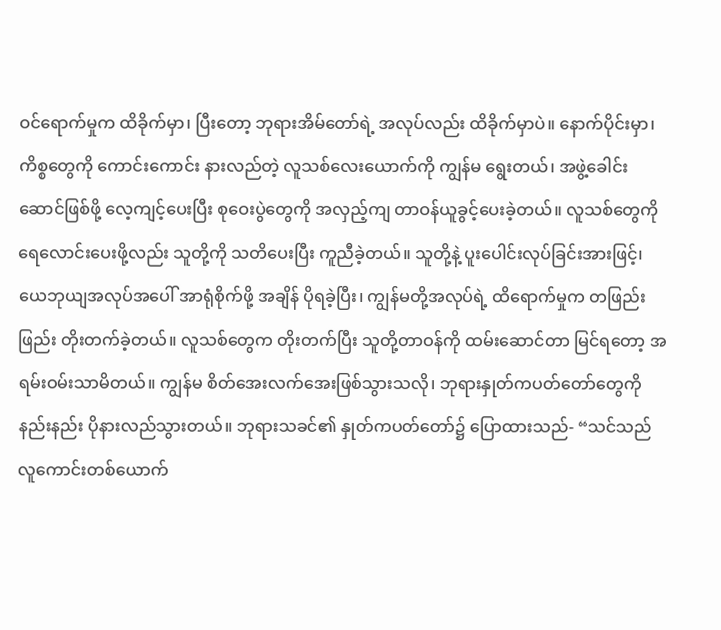ဝင်ရောက်မှုက ထိခိုက်မှာ၊ ပြီးတော့ ဘုရားအိမ်တော်ရဲ့ အလုပ်လည်း ထိခိုက်မှာပဲ။ နောက်ပိုင်းမှာ၊ ကိစ္စတွေကို ကောင်းကောင်း နားလည်တဲ့ လူသစ်လေးယောက်ကို ကျွန်မ ရွေးတယ်၊ အဖွဲ့ခေါင်းဆောင်ဖြစ်ဖို့ လေ့ကျင့်ပေးပြီး စုဝေးပွဲတွေကို အလှည့်ကျ တာဝန်ယူခွင့်ပေးခဲ့တယ်။ လူသစ်တွေကို ရေလောင်းပေးဖို့လည်း သူတို့ကို သတိပေးပြီး ကူညီခဲ့တယ်။ သူတို့နဲ့ ပူးပေါင်းလုပ်ခြင်းအားဖြင့်၊ ယေဘုယျအလုပ်အပေါ် အာရုံစိုက်ဖို့ အချိန် ပိုရခဲ့ပြီး၊ ကျွန်မတို့အလုပ်ရဲ့ ထိရောက်မှုက တဖြည်းဖြည်း တိုးတက်ခဲ့တယ်။ လူသစ်တွေက တိုးတက်ပြီး သူတို့တာဝန်ကို ထမ်းဆောင်တာ မြင်ရတော့ အရမ်းဝမ်းသာမိတယ်။ ကျွန်မ စိတ်အေးလက်အေးဖြစ်သွားသလို၊ ဘုရားနှုတ်ကပတ်တော်တွေကို နည်းနည်း ပိုနားလည်သွားတယ်။ ဘုရားသခင်၏ နှုတ်ကပတ်တော်၌ ပြောထားသည်- “သင်သည် လူကောင်းတစ်ယောက်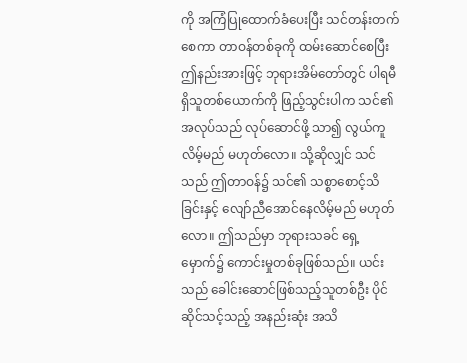ကို အကြံပြုထောက်ခံပေးပြီး သင်တန်းတက်စေကာ တာဝန်တစ်ခုကို ထမ်းဆောင်စေပြီး ဤနည်းအားဖြင့် ဘုရားအိမ်တော်တွင် ပါရမီရှိသူတစ်ယောက်ကို ဖြည့်သွင်းပါက သင်၏အလုပ်သည် လုပ်ဆောင်ဖို့ သာ၍ လွယ်ကူလိမ့်မည် မဟုတ်လော။ သို့ဆိုလျှင် သင်သည် ဤတာဝန်၌ သင်၏ သစ္စာစောင့်သိခြင်းနှင့် လျော်ညီအောင်နေလိမ့်မည် မဟုတ်လော။ ဤသည်မှာ ဘုရားသခင် ရှေ့မှောက်၌ ကောင်းမှုတစ်ခုဖြစ်သည်။ ယင်းသည် ခေါင်းဆောင်ဖြစ်သည့်သူတစ်ဦး ပိုင်ဆိုင်သင့်သည့် အနည်းဆုံး အသိ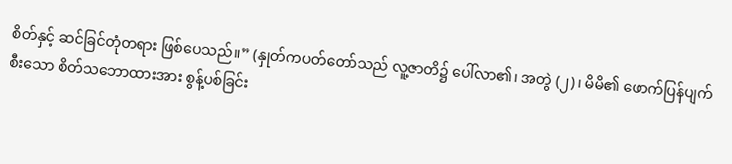စိတ်နှင့် ဆင်ခြင်တုံတရား ဖြစ်ပေသည်။” (နှုတ်ကပတ်တော်သည် လူ့ဇာတိ၌ ပေါ်လာ၏၊ အတွဲ (၂)၊ မိမိ၏ ဖောက်ပြန်ပျက်စီးသော စိတ်သဘောထားအား စွန့်ပစ်ခြင်း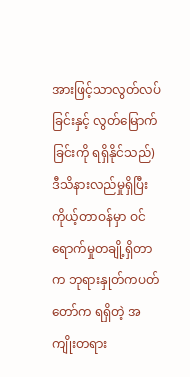အားဖြင့်သာလွတ်လပ်ခြင်းနှင့် လွတ်မြောက်ခြင်းကို ရရှိနိုင်သည်) ဒီသိနားလည်မှုရှိပြီး ကိုယ့်တာဝန်မှာ ဝင်ရောက်မှုတချို့ရှိတာက ဘုရားနှုတ်ကပတ်တော်က ရရှိတဲ့ အကျိုးတရား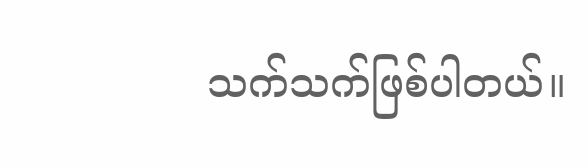သက်သက်ဖြစ်ပါတယ်။